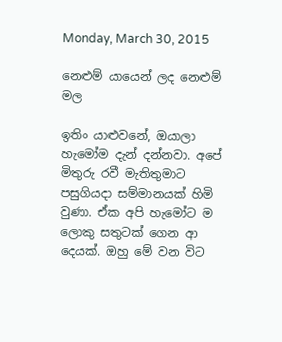Monday, March 30, 2015

නෙළුම් යායෙන් ලද නෙළුම් මල

ඉතිං යාළුවනේ, ඔයාලා හැමෝම දැන් දන්නවා. අපේ මිතුරු රවී මැතිතුමාට පසුගියදා සම්මානයක් හිමි වුණා. ඒක අපි හැමෝට ම ලොකු සතුටක් ගෙන ආ දෙයක්. ඔහු මේ වන විට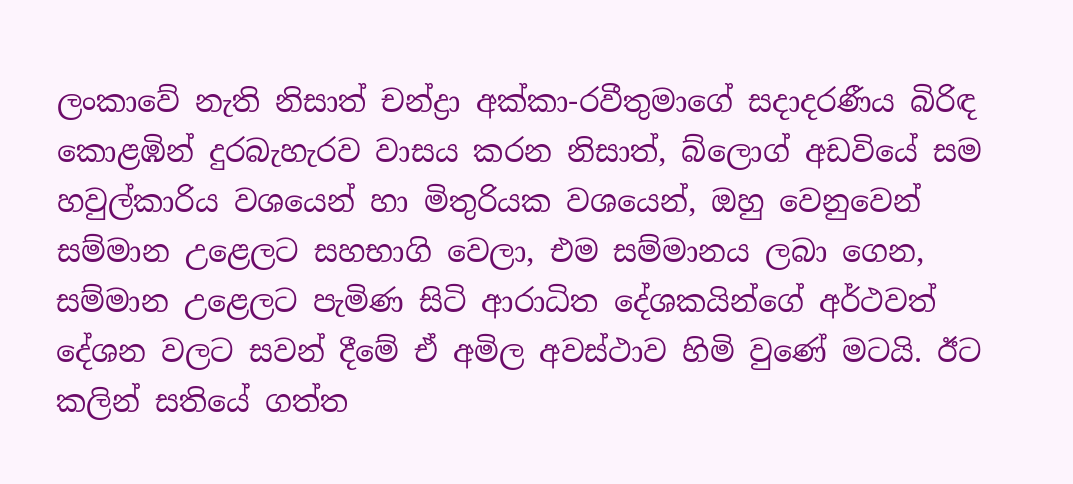ලංකාවේ ‍නැති නිසාත් චන්ද්‍රා අක්කා-රවීතුමාගේ සදාදරණීය බිරිඳ කොළඹින් දුරබැහැරව වාසය කරන නිසාත්, බ්ලොග් අඩවියේ සම හවුල්කාරිය වශයෙන් හා මිතුරියක වශයෙන්, ඔහු වෙනුවෙන් සම්මාන උළෙලට සහභාගි වෙලා, එම සම්මානය ලබා ගෙන, සම්මාන උළෙලට පැමිණ සිටි ආරාධිත දේශකයින්ගේ අර්ථවත් දේශන වලට සවන් දීමේ ඒ අමිල අවස්ථාව හිමි වුණේ මටයි. ඊට කලින් සතියේ ගත්ත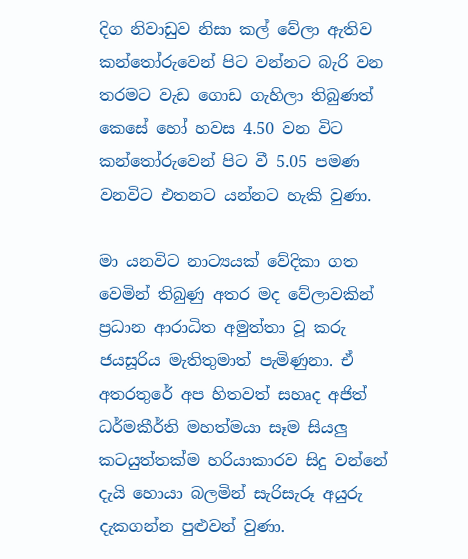දිග නිවාඩුව නිසා කල් වේලා ඇතිව කන්තෝරුවෙන් පිට වන්නට බැරි වන තරමට වැඩ ගොඩ ගැහිලා තිබුණත් කෙසේ හෝ හවස 4.50 වන විට කන්තෝරුවෙන් පිට වී 5.05 පමණ වනවිට එතනට යන්නට හැකි වුණා.

මා යනවිට නාට්‍යයක් වේදිකා ගත වෙමින් තිබුණු අතර මද වේලාවකින් ප්‍රධාන ආරාධිත අමුත්තා වූ කරු ජයසූරිය මැතිතුමාත් පැමිණුනා. ඒ අතරතුරේ අප හිතවත් සහෘද අජිත් ධර්මකීර්ති මහත්මයා සෑම සියලු කටයුත්තක්ම හරියාකාරව සිදු වන්නේ දැයි හොයා බලමින් සැරිසැරූ අයුරු දැකගන්න පුළුවන් වුණා.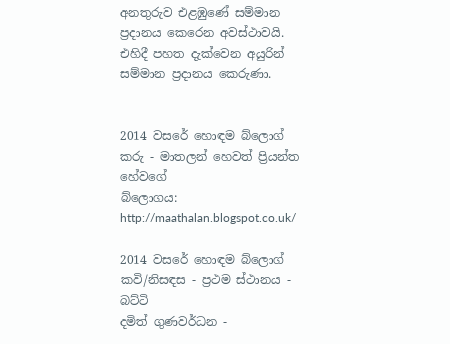අනතුරුව එළඹුණේ සම්මාන ප්‍රදානය කෙරෙන අවස්ථාවයි. එහිදී පහත දැක්වෙන අයුරින් සම්මාන ප්‍රදානය කෙරුණා.


2014 වසරේ හොඳම බ්ලොග් කරු - මාතලන් හෙවත් ප්‍රියන්ත හේවගේ
බ්ලොගය: http://maathalan.blogspot.co.uk/

2014 වසරේ හොඳම බ්ලොග් කවි/නිසඳස - ප්‍රථම ස්ථානය - බට්ටි
දමිත් ගුණවර්ධන -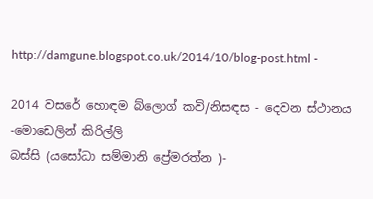http://damgune.blogspot.co.uk/2014/10/blog-post.html -

2014 වසරේ හොඳම බ්ලොග් කවි/නිසඳස - දෙවන ස්ථානය -මොඩෙලින් කිරිල්ලි
බස්සි (යසෝධා සම්මානි ප්‍රේමරත්න )-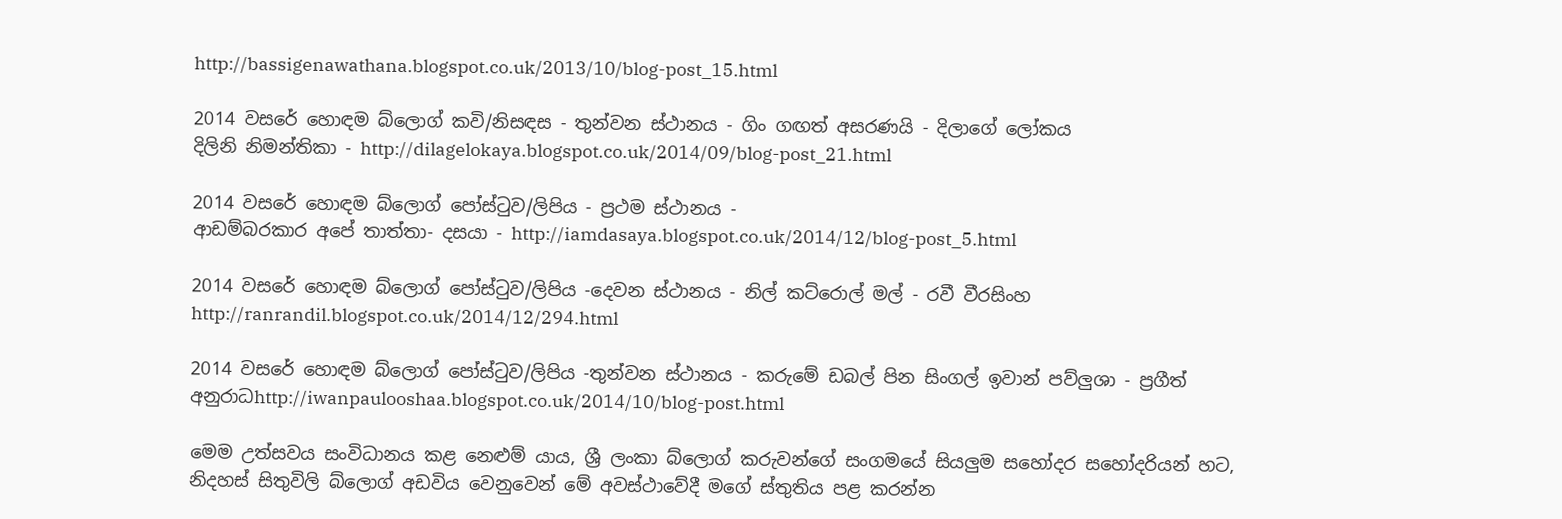http://bassigenawathana.blogspot.co.uk/2013/10/blog-post_15.html

2014 වසරේ හොඳම බ්ලොග් කවි/නිසඳස - තුන්වන ස්ථානය - ගිං ගඟත් අසරණයි - දිලාගේ ලෝකය
දිලිනි නිමන්තිකා - http://dilagelokaya.blogspot.co.uk/2014/09/blog-post_21.html

2014 වසරේ හොඳම බ්ලොග් පෝස්ටුව/ලිපිය - ප්‍රථම ස්ථානය -
ආඩම්බරකාර අපේ තාත්තා- දසයා - http://iamdasaya.blogspot.co.uk/2014/12/blog-post_5.html

2014 වසරේ හොඳම බ්ලොග් පෝස්ටුව/ලිපිය -දෙවන ස්ථානය - නිල් කට්රොල් මල් - රවී වීරසිංහ
http://ranrandil.blogspot.co.uk/2014/12/294.html

2014 වසරේ හොඳම බ්ලොග් පෝස්ටුව/ලිපිය -තුන්වන ස්ථානය - කරුමේ ඩබල් පින සිංගල් ඉවාන් පව්ලුශා - ප්‍රගීත් අනුරාධhttp://iwanpaulooshaa.blogspot.co.uk/2014/10/blog-post.html

මෙම උත්සවය සංවිධානය කළ නෙළුම් යාය, ශ්‍රී ලංකා බ්ලොග් කරුවන්ගේ සංගමයේ සියලුම සහෝදර සහෝදරියන් හට, නිදහස් සිතුවිලි බ්ලොග් අඩවිය වෙනුවෙන් මේ අවස්ථාවේදී මගේ ස්තුතිය පළ කරන්න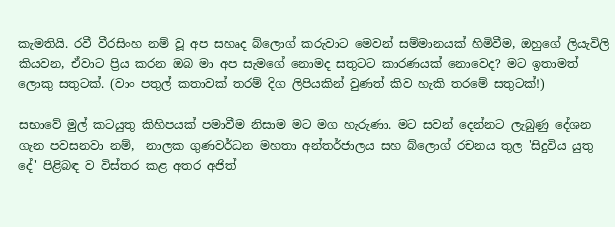කැමතියි. රවී වීරසිංහ නම් වූ අප සහෘද බ්ලොග් කරුවාට මෙවන් සම්මානයක් හිමිවීම, ඔහුගේ ලියැවිලි කියවන, ඒවාට ප්‍රිය කරන ඔබ මා අප සැමගේ නොමද සතුටට කාරණයක් නොවෙද? මට ඉතාමත් ලොකු සතුටක්. (වාං පතුල් කතාවක් තරම් දිග ලිපියකින් වුණත් කිව හැකි තරමේ සතුටක්!)

සභාවේ මුල් කටයුතු කිහිපයක් පමාවීම නිසාම මට මග හැරුණා. මට සවන් දෙන්නට ලැබුණු දේශන ගැන පවසනවා නම්,  නාලක ගුණවර්ධන මහතා අන්තර්ජාලය සහ බ්ලොග් රචනය තුල 'සිදුවිය යුතු දේ' පිළිබඳ ව විස්තර කළ අතර අජිත්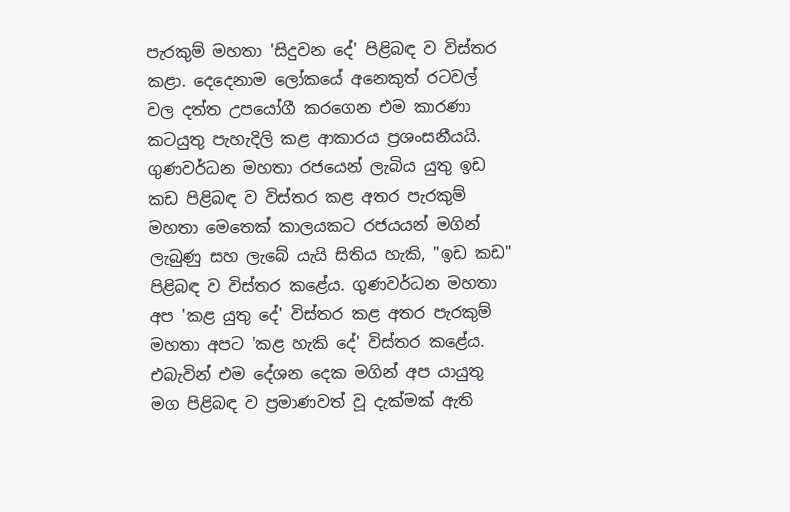පැරකුම් මහතා 'සිදුවන දේ' පිළිබඳ ව විස්තර කළා. දෙදෙනාම ලෝකයේ අනෙකුත් රටවල් වල දත්ත උපයෝගී කරගෙන එම කාරණා කටයුතු පැහැදිලි කළ ආකාරය ප්‍රශංසනීයයි. ගුණවර්ධන මහතා රජයෙන් ලැබිය යුතු ඉඩ කඩ පිළිබඳ ව විස්තර කළ අතර පැරකුම් මහතා මෙතෙක් කාලයකට රජයයන් මගින් ලැබුණු සහ ලැබේ යැයි සිතිය හැකි, "ඉඩ කඩ" පිළිබඳ ව විස්තර කළේය. ගුණවර්ධන මහතා අප 'කළ යුතු දේ' විස්තර කළ අතර පැරකුම් මහතා අපට 'කළ හැකි දේ' විස්තර කළේය. එබැවින් එම දේශන දෙක මගින් අප යායුතු මග පිළිබඳ ව ප්‍රමාණවත් වූ දැක්මක් ඇති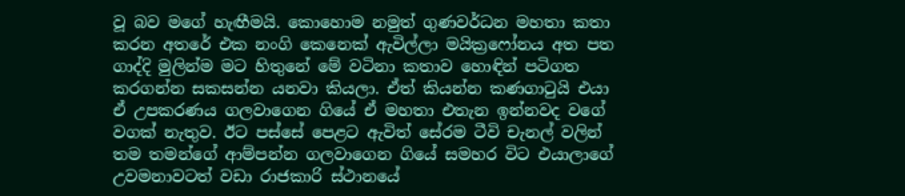වූ බව මගේ හැඟීමයි. කොහොම නමුත් ගුණවර්ධන මහතා කතා කරන අතරේ එක නංගි කෙනෙක් ඇවිල්ලා මයික්‍රෆෝනය අත පත ගාද්දි මුලින්ම මට හිතුනේ මේ වටිනා කතාව හොඳින් පටිගත කරගන්න සකසන්න යනවා කියලා. ඒත් කියන්න කණගාටුයි එයා ඒ උපකරණය ගලවාගෙන ගියේ ඒ මහතා එතැන ඉන්නවද වගේ වගක් නැතුව. ඊට පස්සේ පෙළට ඇවිත් සේරම ටීවි චැනල් වලින් තම තමන්ගේ ආම්පන්න ගලවාගෙන ගියේ සමහර විට එයාලාගේ උවමනාවටත් වඩා රාජකාරි ස්ථානයේ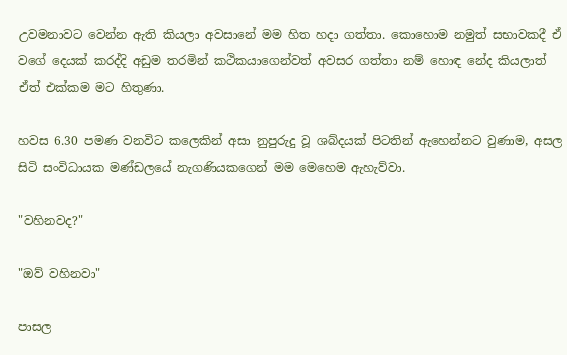උවමනාවට වෙන්න ඇති කියලා අවසානේ මම හිත හදා ගත්තා. කොහොම නමුත් සභාවකදී ඒ වගේ දෙයක් කරද්දි අඩුම තරමින් කථිකයාගෙන්වත් අවසර ගත්තා නම් හොඳ නේද කියලාත් ඒත් එක්කම මට හිතුණා.

හවස 6.30 පමණ වනවිට කලෙකින් අසා නුපුරුදු වූ ශබ්දයක් පිටතින් ඇහෙන්නට වුණාම, අසල සිටි සංවිධායක මණ්ඩලයේ නැගණියකගෙන් මම මෙහෙම ඇහැව්වා.

"වහිනවද?"

"ඔව් වහිනවා"

පාසල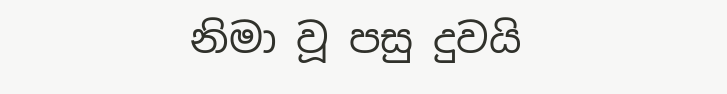නිමා වූ පසු දුවයි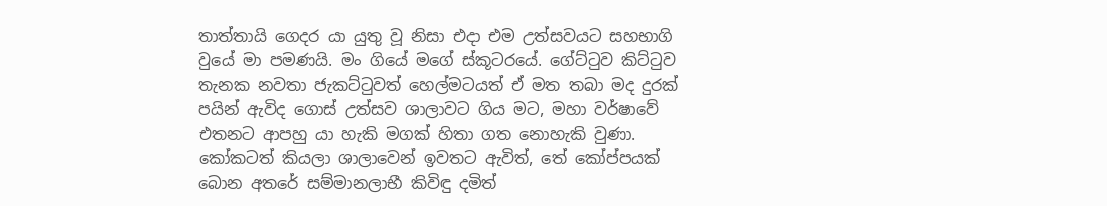තාත්තායි ගෙදර යා යුතු වූ නිසා එදා එම උත්සවයට සහභාගි වුයේ මා පමණයි. මං ගියේ මගේ ස්කූටරයේ. ගේට්ටුව කිට්ටුව තැනක නවතා ජැකට්ටුවත් හෙල්මටයත් ඒ මත තබා මද දුරක් පයින් ඇවිද ගොස් උත්සව ශාලාවට ගිය මට, මහා වර්ෂාවේ එ‍තනට ආපහු යා හැකි මගක් හිතා ගත නොහැකි වුණා. කෝකටත් කියලා ශාලාවෙන් ඉවතට ඇවිත්, තේ කෝප්පයක් බොන අතරේ සම්මානලාභී කිවිඳු දමිත්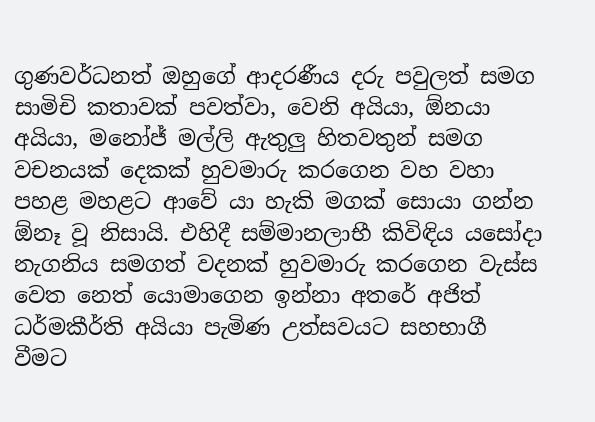ගුණවර්ධනත් ඔහුගේ ආදරණීය දරු පවුලත් සමග සාමිචි කතාවක් පවත්වා, වෙනි අයියා, ඕනයා අයියා, මනෝජ් මල්ලි ඇතුලු හිතවතුන් සමග වචනයක් දෙකක් හුවමාරු කරගෙන වහ වහා පහළ මහළට ආවේ යා හැකි මගක් සොයා ගන්න ඕනෑ වූ නිසායි. එහිදී සම්මානලාභී කිවිඳිය යසෝදා නැගනිය සමගත් වදනක් හුවමාරු කරගෙන වැස්ස වෙත නෙත් යොමාගෙන ඉන්නා අතරේ අජිත් ධර්මකීර්ති අයියා පැමිණ උත්සවයට සහභාගී වීමට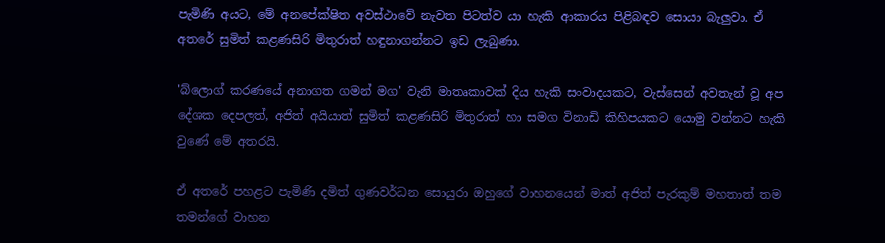පැමිණි අයට, මේ අනපේක්ෂිත අවස්ථාවේ නැවත පිටත්ව යා හැකි ආකාරය පිළිබඳව සොයා බැලුවා. ඒ අතරේ සුමිත් කළණසිරි මිතුරාත් හඳුනාගන්නට ඉඩ ලැබුණා.

'බ්ලොග් කරණයේ අනාගත ගමන් මග' වැනි මාතෘකාවක් දිය හැකි සංවාදයකට, වැස්සෙන් අවතැන් වූ අප දේශක දෙපලත්, අජිත් අයියාත් සුමිත් කළණසිරි මිතුරාත් හා සමග විනාඩි කිහිපයකට යොමු වන්නට හැකි වුණේ මේ අතරයි.

ඒ අතරේ පහළට පැමිණි දමිත් ගුණවර්ධන සොයුරා ඔහුගේ වාහනයෙන් මාත් අජිත් පැරකුම් මහතාත් තම තමන්ගේ වාහන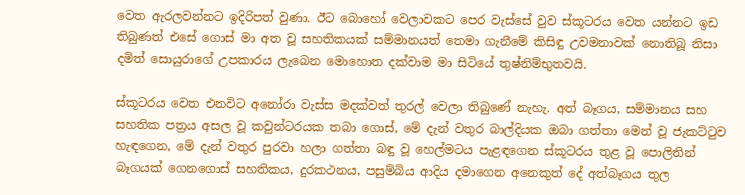වෙත ඇරලවන්නට ඉදිරිපත් වුණා. ඊට බ‍ොහෝ වෙලාවකට පෙර වැස්සේ වුව ස්කූටරය වෙත යන්නට ඉඩ තිබුණත් එසේ ගොස් මා අත වූ සහතිකයක් සම්මානයත් තෙමා ගැනීමේ කිසිඳු උවමනාවක් නොතිබූ නිසා දමිත් සොයුරාගේ උපකාරය ලැබෙන මොහොත දක්වාම මා සිටියේ තුෂ්නිම්භුතවයි.

ස්කූටරය වෙත එනවිට අනෝරා වැස්ස මදක්වත් තුරල් වෙලා තිබුණේ නැහැ. අත් බෑගය, සම්මානය සහ සහතික පත්‍රය අසල වූ කවුන්ටරයක තබා ගොස්, මේ දැන් වතුර බාල්දියක ‍ඔබා ගත්තා මෙන් වූ ජැකට්ටුව හැඳගෙන, මේ දැන් වතුර පුරවා හලා ගත්තා බඳු වූ හෙල්මටය පැළඳගෙන ස්කූටරය තුළ වූ පොලිතින් බෑගයක් ගෙනගොස් සහතිකය, දුරකථනය, පසුම්බිය ආදිය දමාගෙන අනෙකුත් දේ අත්බෑගය තුල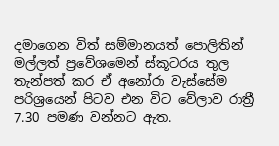දමාගෙන විත් සම්මානයත් පොලිතින් මල්ලත් ප්‍රවේශමෙන් ස්කූටරය තුල තැන්පත් කර ඒ අනෝරා වැස්සේම පරිශ්‍රයෙන් පිටව එන විට වේලාව රාත්‍රී 7.30 පමණ වන්නට ඇත.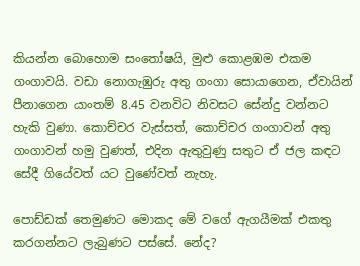කියන්න බොහොම සංතෝෂයි, මුළු කොළඹම එකම ගංගාවයි. වඩා නොගැඹුරු අතු ගංගා සොයාගෙන, ඒවායින් පීනාගෙන යාංතම් 8.45 වනවිට නිවසට සේන්දු වන්නට හැකි වුණා. කොච්චර වැස්සත්, කොච්චර ගංගාවන් අතු ගංගාවන් හමු වුණත්, එදින ඇතුවුණු සතුට ඒ ජල කඳට සේදී ගියේවත් යට වුණේවත් නැහැ.

පොඩ්ඩක් තෙමුණට මොකද මේ වගේ ඇගයීමක් එකතු කරගන්නට ලැබුණට පස්සේ. නේද?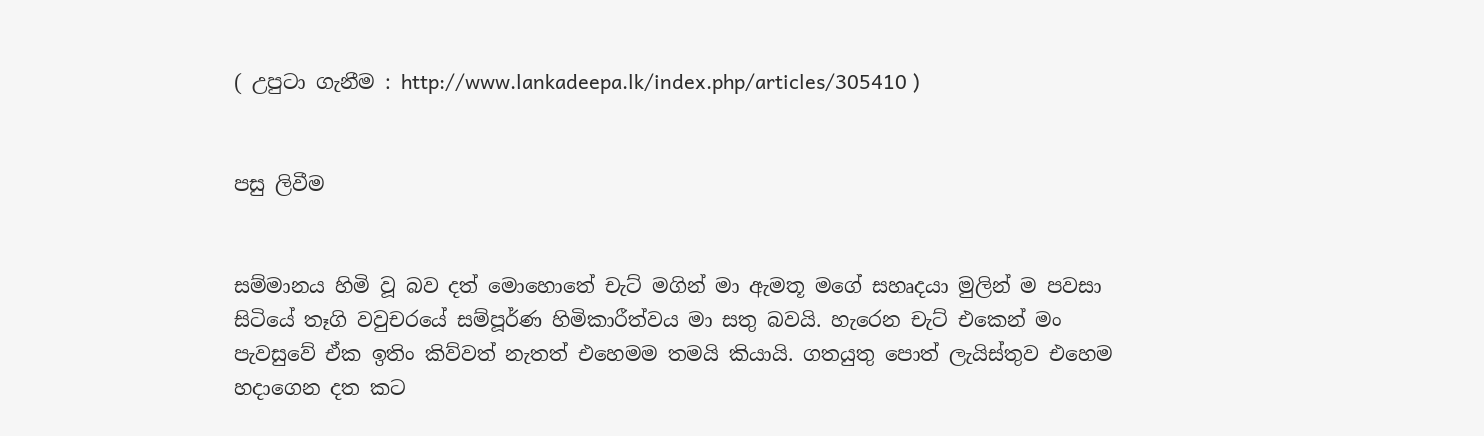( උපුටා ගැනීම : http://www.lankadeepa.lk/index.php/articles/305410 )


පසු ලිවීම


සම්මානය හිමි වූ බව දත් මොහොතේ චැට් මගින් මා ඇමතූ මගේ සහෘදයා මුලින් ම පවසා සිටියේ තෑගි වවුචරයේ සම්පූර්ණ හිමිකාරීත්වය මා සතු බවයි. හැරෙන චැට් එකෙන් මං පැවසුවේ ඒක ඉතිං කිව්වත් නැතත් එහෙමම තමයි කියායි. ගතයුතු පොත් ලැයිස්තුව එහෙම හදාගෙන දත කට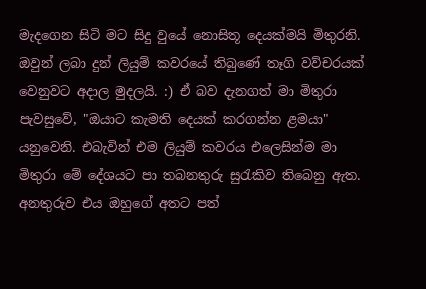මැදගෙන සිටි මට සිදු වුයේ නොසිතූ දෙයක්මයි මිතුරනි. ඔවුන් ලබා දුන් ලියුම් කවරයේ තිබුණේ තෑගි වව්චරයක් වෙනුවට අදාල මුදලයි. :) ඒ බව දැනගත් මා මිතුරා පැවසුවේ, "ඔයාට කැමති දෙයක් කරගන්න ළමයා" යනුවෙනි. එබැවින් එම ලියුම් කවරය එලෙසින්ම මා මිතුරා මේ දේශයට පා තබනතුරු සුරැකිව තිබෙනු ඇත. අනතුරුව එය ඔහුගේ අතට පත්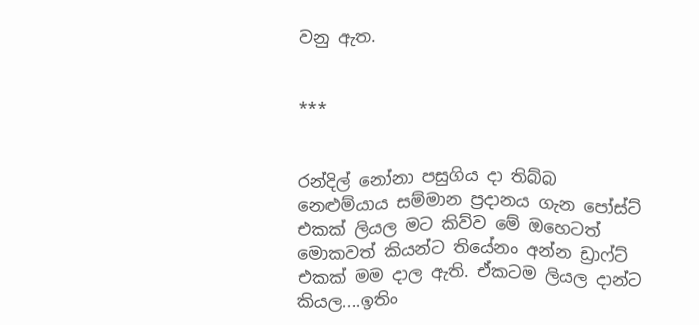වනු ඇත.


***


රන්දිල් නෝනා පසුගිය දා තිබ්බ නෙළුම්යාය සම්මාන ප්‍රදානය ගැන පෝස්ට් එකක් ලියල මට කිව්ව මේ ඔහෙටත් මොකවත් කියන්ට තියේනං අන්න ඩ්‍රාෆ්ට් එකක් මම දාල ඇති. ඒකටම ලියල දාන්ට කියල....ඉතිං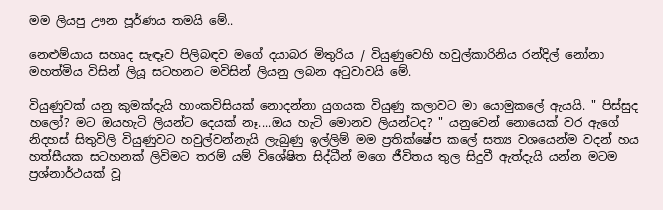මම ලියපු ඌන පූර්ණය තමයි මේ..

නෙළුම්යාය සහෘද සැඳෑව පිලිබඳව මගේ දයාබර මිතුරිය / වියුණුවෙහි හවුල්කාරිනිය රන්දිල් නෝනා මහත්මිය විසින් ලියූ සටහනට මවිසින් ලියනු ලබන අටුවාවයි මේ.

වියුණුවක් යනු කුමක්දැයි හාංකවිසියක් නොදන්නා යුගයක වියුණු කලාවට මා යොමුකලේ ඇයයි. " පිස්සුද හලෝ? මට ඔයහැටි ලියන්ට දෙයක් නෑ....ඔය හැටි මොනව ලියන්ටද? " යනුවෙන් නොයෙක් වර ඇගේ නිදහස් සිතුවිලි වියුණුවට හවුල්වන්නැයි ලැබුණු ඉල්ලිම් මම ප්‍රතික්ෂේප කලේ සත්‍ය වශයෙන්ම වදන් හය හත්සීයක සටහනක් ලිවිමට තරම් යම් විශේෂිත සිද්ධීන් මගෙ ජීවිතය තුල සිදුවී ඇත්දැයි යන්න මටම ප්‍රශ්නාර්ථයක් වූ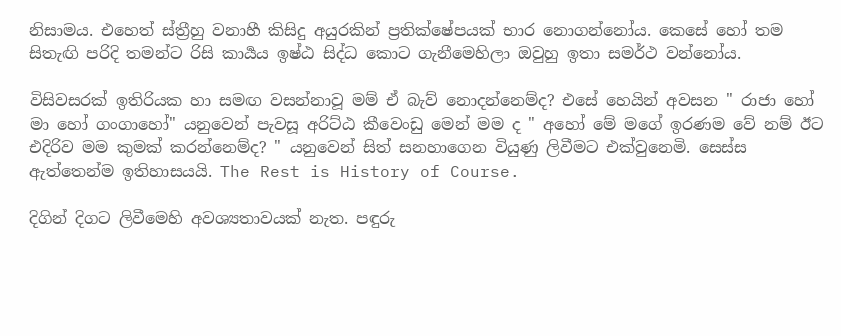නිසාමය. එහෙත් ස්ත්‍රීහු වනාහී කිසිදු අයුරකින් ප්‍රතික්ෂේපයක් භාර නොගන්නෝය. කෙසේ හෝ තම සිතැඟි පරිදි තමන්ට රිසි කාර්‍යය ඉෂ්ඨ සිද්ධ කොට ගැනීමෙහිලා ඔවුහු ඉතා සමර්ථ වන්නෝය.

විසිවසරක් ඉතිරියක හා සමඟ වසන්නාවූ මම් ඒ බැව් නොදන්නෙම්ද? එසේ හෙයින් අවසන " රාජා හෝ මා හෝ ගංගාහෝ" යනුවෙන් පැවසූ අරිට්ඨ කීවෙංඩු මෙන් මම ද " අහෝ මේ මගේ ඉරණම වේ නම් ඊට එදිරිව මම කුමක් කරන්නෙම්ද? " යනුවෙන් සිත් සනහාගෙන වියුණු ලිවීමට එක්වුනෙමි. සෙස්ස ඇත්තෙන්ම ඉතිහාසයයි. The Rest is History of Course.

දිගින් දිගට ලිවීමෙහි අවශ්‍යතාවයක් නැත. පඳුරු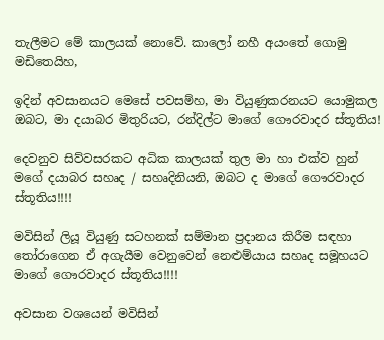තැලීමට මේ කාලයක් නොවේ. කාලෝ නහී අයංතේ ගොමු මඩිතෙයිහ,

ඉදින් අවසානයට මෙසේ පවසම්හ, මා වියුණුකරනයට යොමුකල ඔබට, මා දයාබර මිතුරියට, රන්දිල්ට මාගේ ගෞරවාදර ස්තූතිය!

දෙවනුව සිව්වසරකට අධික කාලයක් තුල මා හා එක්ව හුන් මගේ දයාබර සහෘද / සහෘදිනියනි, ඔබට ද මාගේ ගෞරවාදර ස්තූතිය!!!!

මවිසින් ලියූ වියුණු සටහනක් සම්මාන ප්‍රදානය කිරීම සඳහා තෝරාගෙන ඒ අගැයීම වෙනුවෙන් නෙළුම්යාය සහෘද සමූහයට මාගේ ගෞරවාදර ස්තූතිය!!!!

අවසාන වශයෙන් මවිසින්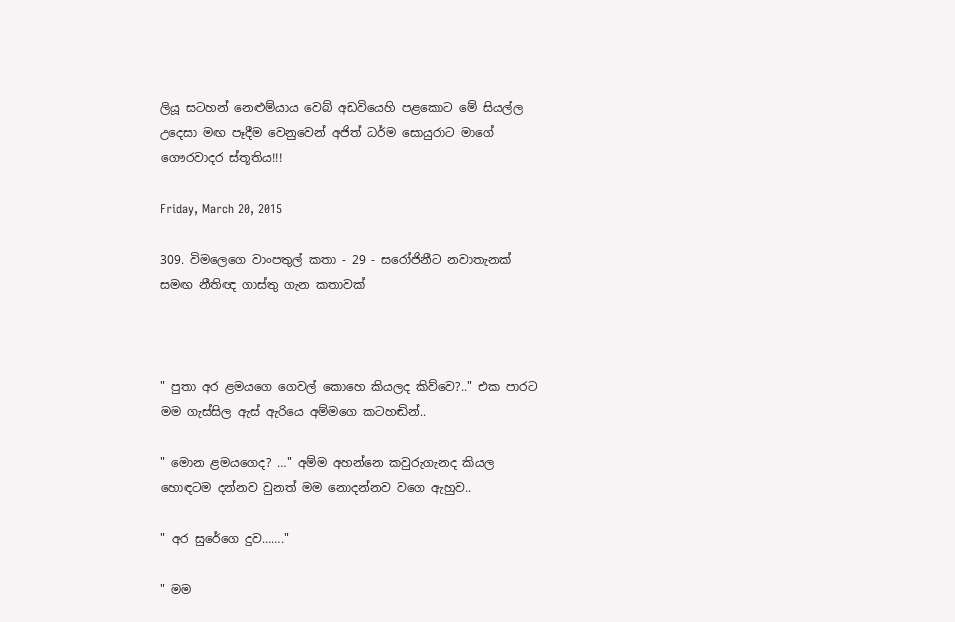ලියූ සටහන් නෙළුම්යාය වෙබ් අඩවියෙහි පළකොට මේ සියල්ල උදෙසා මඟ පෑදීම වෙනුවෙන් අජිත් ධර්ම සොයුරාට මාගේ ගෞරවාදර ස්තූතිය!!!

Friday, March 20, 2015

309. විමලෙගෙ වාංපතුල් කතා - 29 - සරෝජිනීට නවාතැනක් සමඟ නීතිඥ ගාස්තු ගැන කතාවක්



" පුතා අර ළමයගෙ ගෙවල් කොහෙ කියලද කිව්වෙ?.." එක පාරට මම ගැස්සිල ඇස් ඇරියෙ අම්මගෙ කටහඬින්..

" මොන ළමයගෙද? …" අම්ම අහන්නෙ කවුරුගැනද කියල හොඳටම දන්නව වුනත් මම නොදන්නව වගෙ ඇහුව..

" අර සුරේගෙ දුව……."

" මම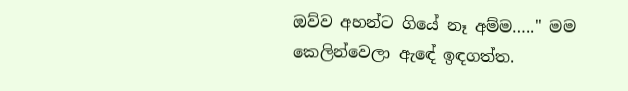ඔව්ව අහන්ට ගියේ නෑ අම්ම….." මම කෙලින්වෙලා ඇඳේ ඉඳගත්ත.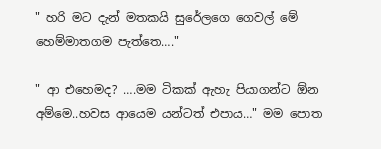" හරි මට දැන් මතකයි සුරේලගෙ ගෙවල් මේ හෙම්මාතගම පැත්තෙ…."

" ආ එහෙමද? ….මම ටිකක් ඇහැ පියාගන්ට ඕන අම්මෙ..හවස ආයෙම යන්ටත් එපාය…" මම පොත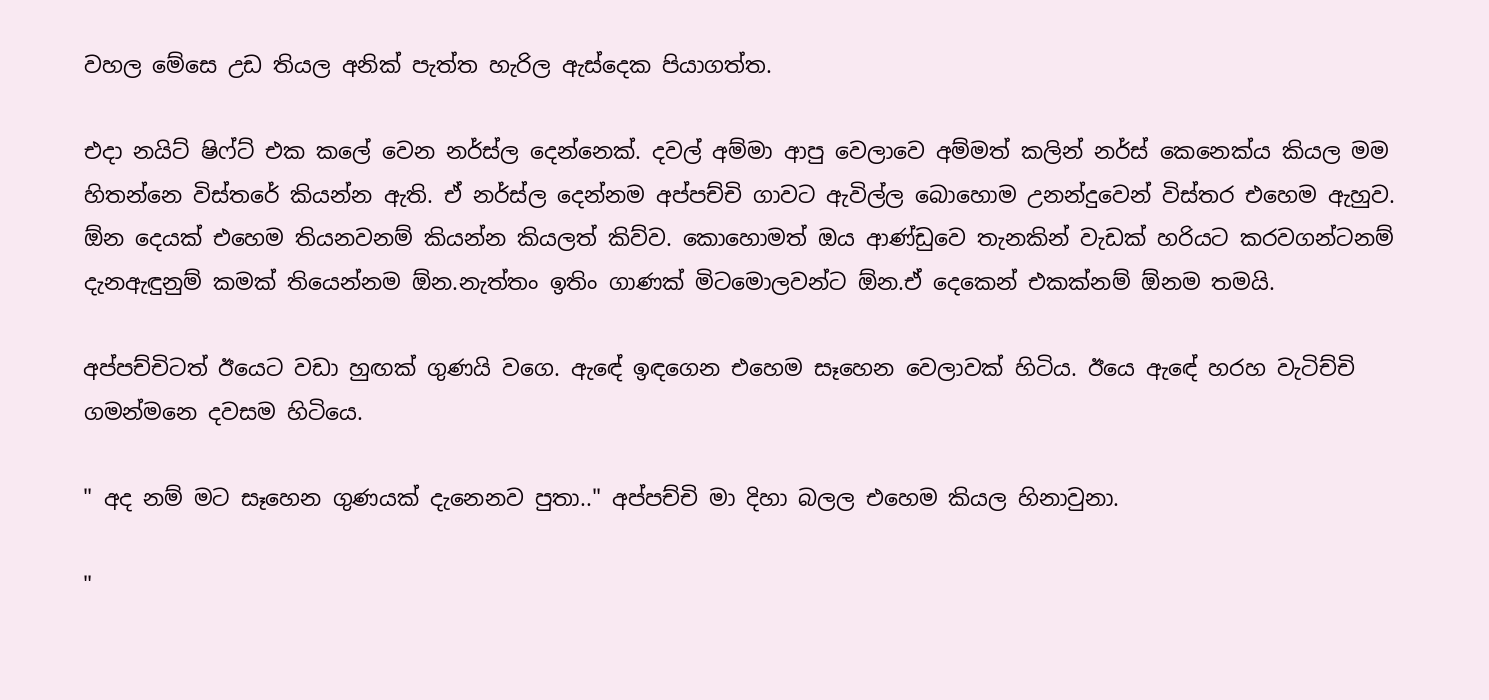වහල මේසෙ උඩ තියල අනික් පැත්ත හැරිල ඇස්දෙක පියාගත්ත.

එදා නයිට් ෂිෆ්ට් එක කලේ වෙන නර්ස්ල දෙන්නෙක්. දවල් අම්මා ආපු වෙලාවෙ අම්මත් කලින් නර්ස් කෙනෙක්ය කියල මම හිතන්නෙ විස්තරේ කියන්න ඇති. ඒ නර්ස්ල දෙන්නම අප්පච්චි ගාවට ඇවිල්ල බොහොම උනන්දුවෙන් විස්තර එහෙම ඇහුව. ඕන දෙයක් එහෙම තියනවනම් කියන්න කියලත් කිව්ව. කොහොමත් ඔය ආණ්ඩුවෙ තැනකින් වැඩක් හරියට කරවගන්ටනම් දැනඇඳුනුම් කමක් තියෙන්නම ඕන.නැත්තං ඉතිං ගාණක් මිටමොලවන්ට ඕන.ඒ දෙකෙන් එකක්නම් ඕනම තමයි.

අප්පච්චිටත් ඊයෙට වඩා හුඟක් ගුණයි වගෙ. ඇඳේ ඉඳගෙන එහෙම සෑහෙන වෙලාවක් හිටිය. ඊයෙ ඇඳේ හරහ වැටිච්චි ගමන්මනෙ දවසම හිටියෙ.

" අද නම් මට සෑහෙන ගුණයක් දැනෙනව පුතා.." අප්පච්චි මා දිහා බලල එහෙම කියල හිනාවුනා.

"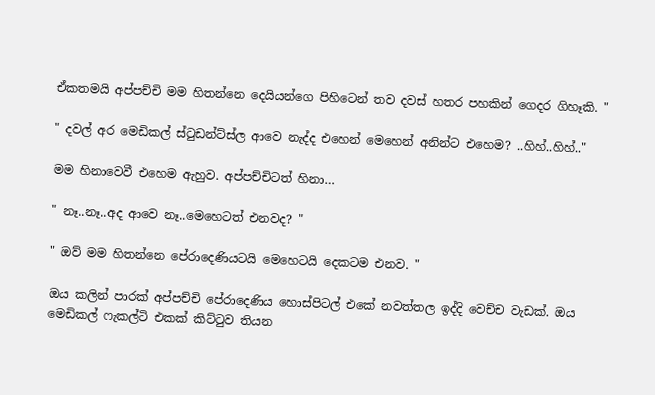ඒකතමයි අප්පච්චි මම හිතන්නෙ දෙයියන්ගෙ පිහිටෙන් තව දවස් හතර පහකින් ගෙදර ගිහෑකි. "

" දවල් අර මෙඩිකල් ස්ටුඩන්ට්ස්ල ආවෙ නැද්ද එහෙන් මෙහෙන් අනින්ට එහෙම? ..හිහ්..හිහ්.."

මම හිනාවෙවී එහෙම ඇහුව. අප්පච්චිටත් හිනා…

" නෑ..නෑ..අද ආවෙ නෑ..මෙහෙටත් එනවද? "

" ඔව් මම හිතන්නෙ පේරාදෙණියටයි මෙහෙටයි දෙකටම එනව. "

ඔය කලින් පාරක් අප්පච්චි පේරාදෙණිය හොස්පිටල් එකේ නවත්තල ඉද්දි වෙච්ච වැඩක්. ඔය මෙඩිකල් ෆැකල්ටි එකක් කිට්ටුව තියන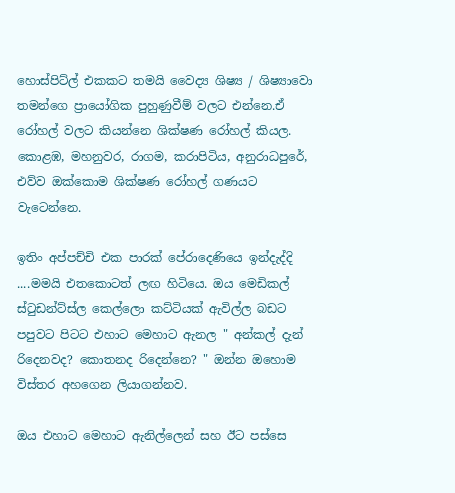හොස්පිට්ල් එකකට තමයි වෛද්‍ය ශිෂ්‍ය / ශිෂ්‍යාවො තමන්ගෙ ප්‍රායෝගික පුහුණුවීම් වලට එන්නෙ.ඒ රෝහල් වලට කියන්නෙ ශික්ෂණ රෝහල් කියල. කොළඹ, මහනුවර, රාගම, කරාපිටිය, අනුරාධපුරේ, එව්ව ඔක්කොම ශික්ෂණ රෝහල් ගණයට වැටෙන්නෙ.

ඉතිං අප්පච්චි එක පාරක් පේරාදෙණියෙ ඉන්දැද්දි ....මමයි එතකොටත් ලඟ හිටියෙ. ඔය මෙඩිකල් ස්ටුඩන්ට්ස්ල කෙල්ලො කට්ටියක් ඇවිල්ල බඩට පපුවට පිටට එහාට මෙහාට ඇනල " අන්කල් දැන් රිදෙනවද? කොතනද රිදෙන්නෙ? " ඔන්න ඔහොම විස්තර අහගෙන ලියාගන්නව.

ඔය එහාට මෙහාට ඇනිල්ලෙන් සහ ඊට පස්සෙ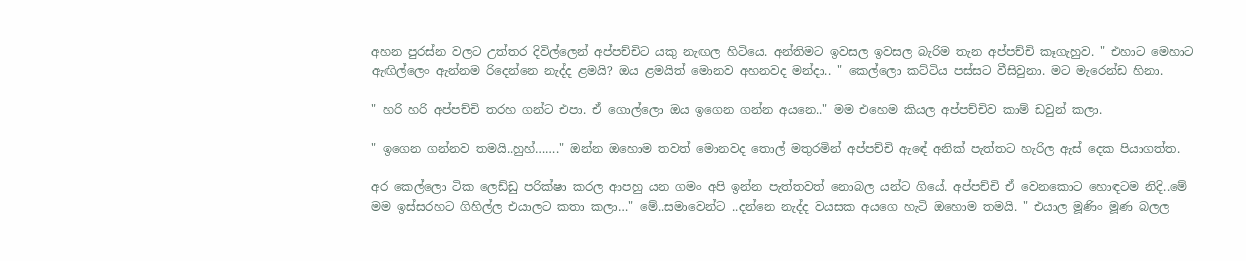අහන පුරස්න වලට උත්තර දිවිල්ලෙන් අප්පච්චිට යකු නැඟල හිටියෙ. අන්තිමට ඉවසල ඉවසල බැරිම තැන අප්පච්චි කෑගැහුව. " එහාට මෙහාට ඇඟිල්ලෙං ඇන්නම රිදෙන්නෙ නැද්ද ළමයි? ඔය ළමයිත් මොනව අහනවද මන්දා.. " කෙල්ලො කට්ටිය පස්සට වීසිවුනා. මට මැරෙන්ඩ හිනා.

" හරි හරි අප්පච්චි තරහ ගන්ට එපා. ඒ ගොල්ලො ඔය ඉගෙන ගන්න අයනෙ.." මම එහෙම කියල අප්පච්චිව කාම් ඩවුන් කලා.

" ඉගෙන ගන්නව තමයි..හුහ්……." ඔන්න ඔහොම තවත් මොනවද තොල් මතුරමින් අප්පච්චි ඇඳේ අනික් පැත්තට හැරිල ඇස් දෙක පියාගත්ත.

අර කෙල්ලො ටික ලෙඩ්ඩු පරික්ෂා කරල ආපහු යන ගමං අපි ඉන්න පැත්තවත් නොබල යන්ට ගියේ. අප්පච්චි ඒ වෙනකොට හොඳටම නිදි..මේ මම ඉස්සරහට ගිහිල්ල එයාලට කතා කලා…" මේ..සමාවෙන්ට ..දන්නෙ නැද්ද වයසක අයගෙ හැටි ඔහොම තමයි. " එයාල මූණිං මූණ බලල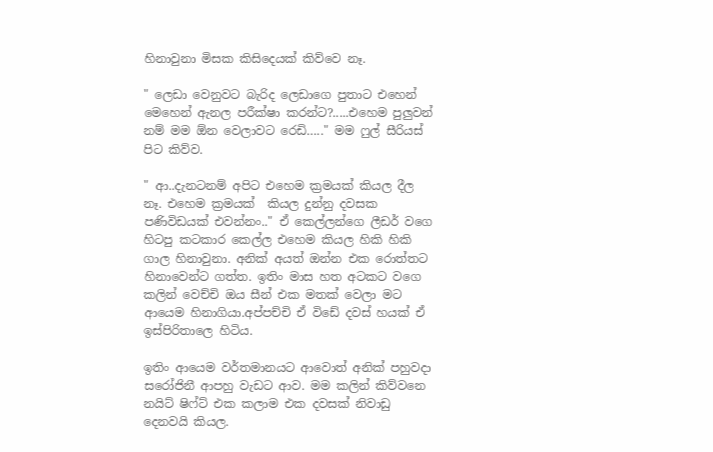හිනාවුනා මිසක කිසිදෙයක් කිව්වෙ නෑ.

" ලෙඩා වෙනුවට බැරිද ලෙඩාගෙ පුතාට එහෙන් මෙහෙන් ඇනල පරීක්ෂා කරන්ට?.....එහෙම පුලුවන් නම් මම ඕන වෙලාවට රෙඩි….." මම ෆුල් සීරියස් පිට කිව්ව.

" ආ..දැනටනම් අපිට එහෙම ක්‍රමයක් කියල දීල නෑ. එහෙම ක්‍රමයක්  කියල දුන්නු දවසක පණිවිඩයක් එවන්නං.." ඒ කෙල්ලන්ගෙ ලීඩර් වගෙ හිටපු කටකාර කෙල්ල එහෙම කියල හිකි හිකි ගාල හිනාවුනා. අනික් අයත් ඔන්න එක රොත්තට හිනාවෙන්ට ගත්ත. ඉතිං මාස හත අටකට වගෙ කලින් වෙච්චි ඔය සීන් එක මතක් වෙලා මට ආයෙම හිනාගියා.අප්පච්චි ඒ විඩේ දවස් හයක් ඒ ඉස්පිරිතාලෙ හිටිය.

ඉතිං ආයෙම වර්තමානයට ආවොත් අනික් පහුවදා සරෝජිනී ආපහු වැඩට ආව. මම කලින් කිව්වනෙ නයිට් ෂිෆ්ට් එක කලාම එක දවසක් නිවාඩු දෙනවයි කියල.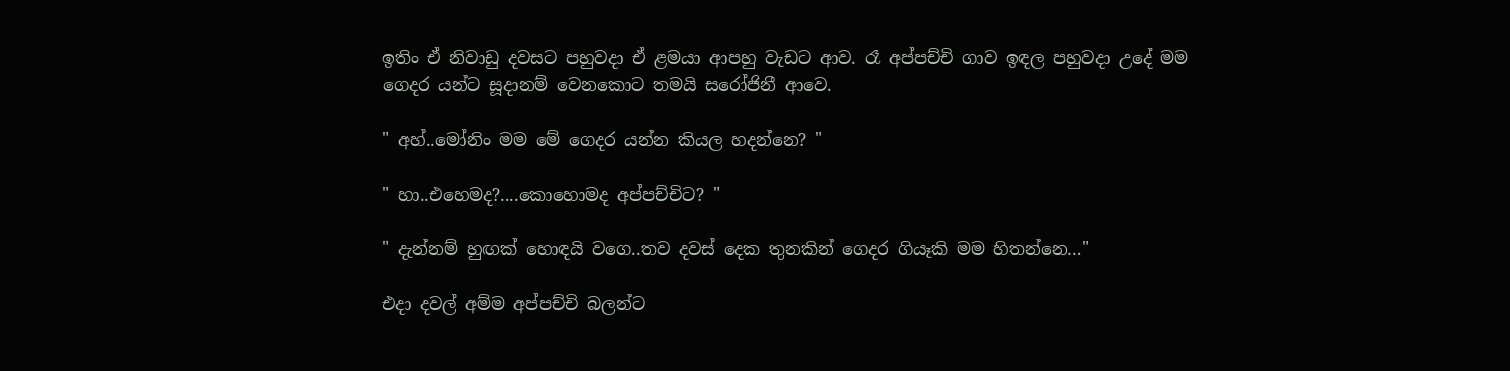ඉතිං ඒ නිවාඩු දවසට පහුවදා ඒ ළමයා ආපහු වැඩට ආව. රෑ අප්පච්චි ගාව ඉඳල පහුවදා උදේ මම ගෙදර යන්ට සූදානම් වෙනකොට තමයි සරෝජිනී ආවෙ.

" අහ්..මෝනිං මම මේ ගෙදර යන්න කියල හදන්නෙ? "

" හා..එහෙමද?....කොහොමද අප්පච්චිට? "

" දැන්නම් හුඟක් හොඳයි වගෙ..තව දවස් දෙක තුනකින් ගෙදර ගියෑකි මම හිතන්නෙ…"

එදා දවල් අම්ම අප්පච්චි බලන්ට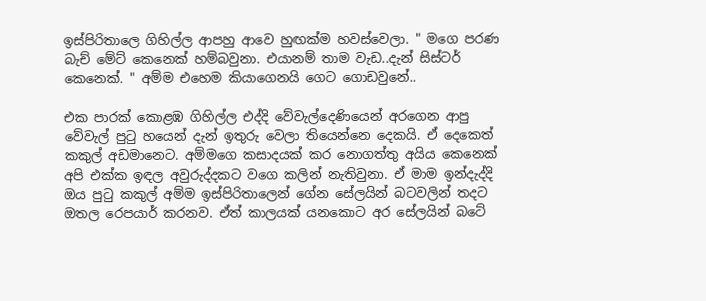ඉස්පිරිතාලෙ ගිහිල්ල ආපහු ආවෙ හුඟක්ම හවස්වෙලා. " මගෙ පරණ බැච් මේට් කෙනෙක් හම්බවුනා. එයානම් තාම වැඩ..දැන් සිස්ටර් කෙනෙක්. " අම්ම එහෙම කියාගෙනයි ගෙට ගොඩවුනේ..

එක පාරක් කොළඹ ගිහිල්ල එද්දි වේවැල්දෙණියෙන් අරගෙන ආපු වේවැල් පුටු හයෙන් දැන් ඉතුරු වෙලා තියෙන්නෙ දෙකයි. ඒ දෙකෙත් කකුල් අඩමානෙට. අම්මගෙ කසාදයක් කර නොගත්තු අයිය කෙනෙක් අපි එක්ක ඉඳල අවුරුද්දකට වගෙ කලින් නැතිවුනා. ඒ මාම ඉන්දැද්දි ඔය පුටු කකුල් අම්ම ඉස්පිරිතාලෙන් ගේන සේලයින් බටවලින් තදට ඔතල රෙපයාර් කරනව. ඒත් කාලයක් යනකොට අර සේලයින් බටේ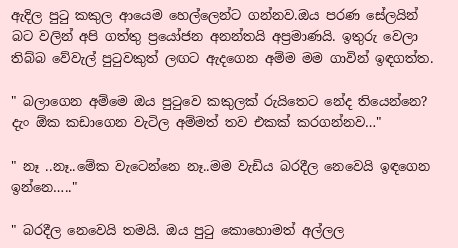ඇදිල පුටු කකුල ආයෙම හෙල්ලෙන්ට ගන්නව.ඔය පරණ සේලයින් බට වලින් අපි ගත්තු ප්‍රයෝජන අනන්තයි අප්‍රමාණයි. ඉතුරු වෙලා තිබ්බ වේවැල් පුටුවකුත් ලඟට ඇදගෙන අම්ම මම ගාවින් ඉඳගත්ත.

" බලාගෙන අම්මෙ ඔය පුටුවෙ කකුලක් රුයිතෙට නේද තියෙන්නෙ? දැං ඕක කඩාගෙන වැටිල අම්මත් තව එකක් කරගන්නව…"

" නෑ ..නෑ..මේක වැටෙන්නෙ නෑ..මම වැඩිය බරදීල නෙවෙයි ඉඳගෙන ඉන්නෙ….."

" බරදීල නෙවෙයි තමයි. ඔය පුටු කොහොමත් අල්ලල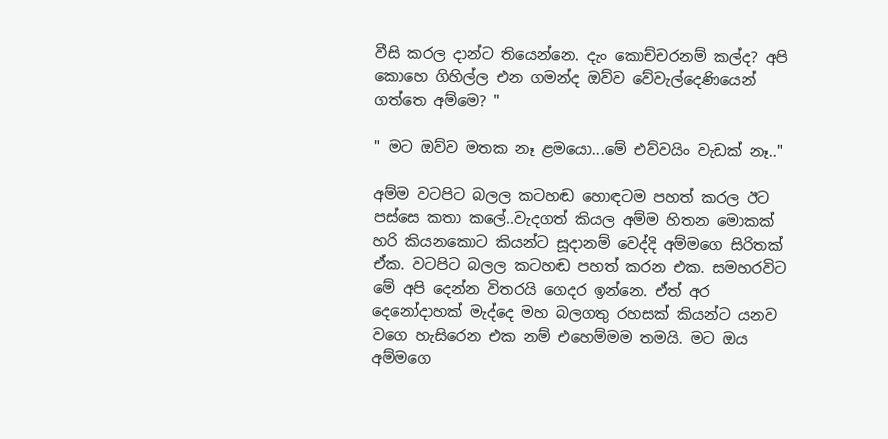වීසි කරල දාන්ට තියෙන්නෙ. දැං කොච්චරනම් කල්ද? අපි කොහෙ ගිහිල්ල එන ගමන්ද ඔව්ව වේවැල්දෙණියෙන් ගත්තෙ අම්මෙ? "

" මට ඔව්ව මතක නෑ ළමයො...මේ එව්වයිං වැඩක් නෑ.."

අම්ම වටපිට බලල කටහඬ හොඳටම පහත් කරල ඊට පස්සෙ කතා කලේ..වැදගත් කියල අම්ම හිතන මොකක් හරි කියනකොට කියන්ට සූදානම් වෙද්දි අම්මගෙ සිරිතක් ඒක. වටපිට බලල කටහඬ පහත් කරන එක. සමහරවිට මේ අපි දෙන්න විතරයි ගෙදර ඉන්නෙ. ඒත් අර දෙනෝදාහක් මැද්දෙ මහ බලගතු රහසක් කියන්ට යනව වගෙ හැසිරෙන එක නම් එහෙම්මම තමයි. මට ඔය අම්මගෙ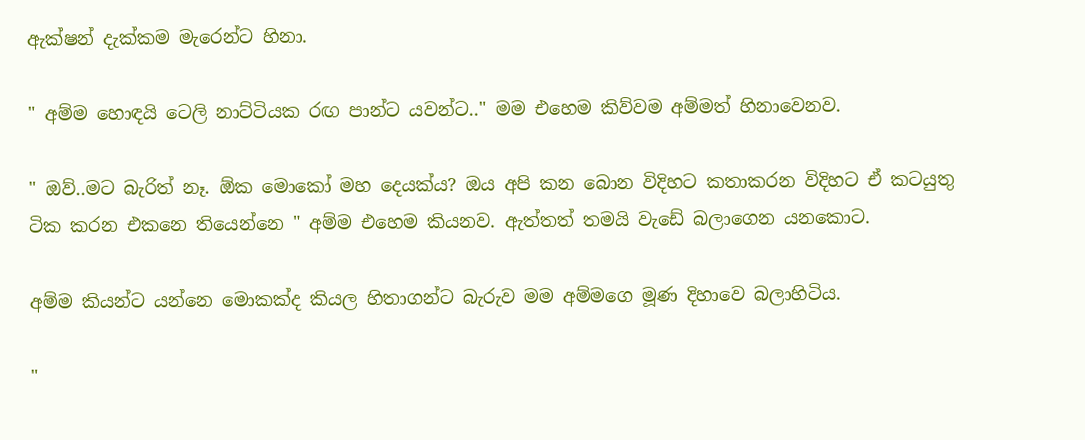ඇක්ෂන් දැක්කම මැරෙන්ට හිනා.

" අම්ම හොඳයි ටෙලි නාට්ටියක රඟ පාන්ට යවන්ට.." මම එහෙම කිව්වම අම්මත් හිනාවෙනව.

" ඔව්..මට බැරිත් නෑ. ඕක මොකෝ මහ දෙයක්ය? ඔය අපි කන බොන විදිහට කතාකරන විදිහට ඒ කටයුතු ටික කරන එකනෙ තියෙන්නෙ " අම්ම එහෙම කියනව. ඇත්තත් තමයි වැඩේ බලාගෙන යනකොට.

අම්ම කියන්ට යන්නෙ මොකක්ද කියල හිතාගන්ට බැරුව මම අම්මගෙ මූණ දිහාවෙ බලාහිටිය.

"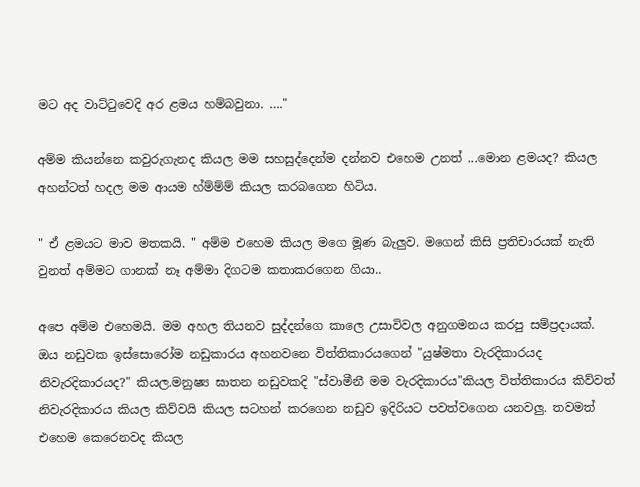මට අද වාට්ටුවෙදි අර ළමය හම්බවුනා. …."

අම්ම කියන්නෙ කවුරුගැනද කියල මම සහසුද්දෙන්ම දන්නව එහෙම උනත් ...මොන ළමයද? කියල අහන්ටත් හදල මම ආයම හ්ම්ම්ම් කියල කරබගෙන හිටිය.

" ඒ ළමයට මාව මතකයි. " අම්ම එහෙම කියල මගෙ මූණ බැලුව. මගෙන් කිසි ප්‍රතිචාරයක් නැති වුනත් අම්මට ගානක් නෑ අම්මා දිගටම කතාකරගෙන ගියා..

අපෙ අම්ම එහෙමයි. මම අහල තියනව සුද්දන්ගෙ කාලෙ උසාවිවල අනුගමනය කරපු සම්ප්‍රදායක්. ඔය නඩුවක ඉස්සොරෝම නඩුකාරය අහනවනෙ විත්තිකාරයගෙන් "යුෂ්මතා වැරදිකාරයද නිවැරදිකාරයද?" කියල.මනුෂ්‍ය ඝාතන නඩුවකදි "ස්වාමීනී මම වැරදිකාරය"කියල විත්තිකාරය කිව්වත් නිවැරදිකාරය කියල කිව්වයි කියල සටහන් කරගෙන නඩුව ඉදිරියට පවත්වගෙන යනවලු. තවමත් එහෙම කෙරෙනවද කියල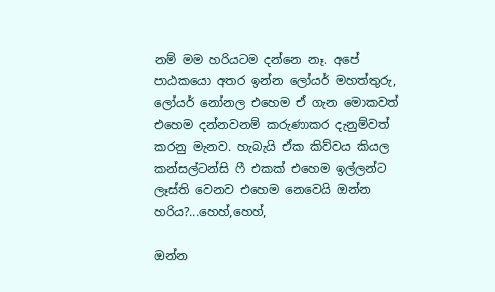නම් මම හරියටම දන්නෙ නෑ. අපේ පාඨකයො අතර ඉන්න ලෝයර් මහත්තුරු, ලෝයර් නෝනල එහෙම ඒ ගැන මොකවත් එහෙම දන්නවනම් කරුණාකර දැනුම්වත් කරනු මැනව. හැබැයි ඒක කිව්වය කියල කන්සල්ටන්සි ෆී එකක් එහෙම ඉල්ලන්ට ලෑස්ති වෙනව එහෙම නෙවෙයි ඔන්න හරිය?...හෙහ්,හෙහ්,

ඔන්න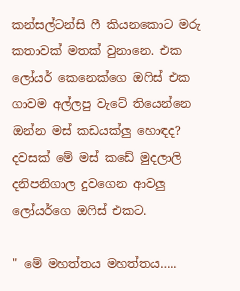කන්සල්ටන්සි ෆී කියනකොට මරු කතාවක් මතක් වුනානෙ. එක ලෝයර් කෙනෙක්ගෙ ඔෆිස් එක ගාවම අල්ලපු වැටේ තියෙන්නෙ ඔන්න මස් කඩයක්ලු හොඳද? දවසක් මේ මස් කඩේ මුදලාලි දනිපනිගාල දුවගෙන ආවලු ලෝයර්ගෙ ඔෆිස් එකට.

" මේ මහත්තය මහත්තය…..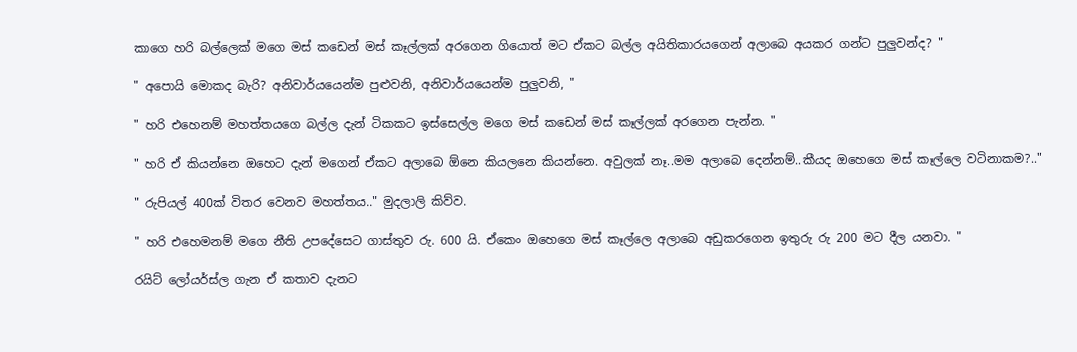කාගෙ හරි බල්ලෙක් මගෙ මස් කඩෙන් මස් කෑල්ලක් අරගෙන ගියොත් මට ඒකට බල්ල අයිතිකාරයගෙන් අලාබෙ අයකර ගන්ට පුලුවන්ද? "

" අපොයි මොකද බැරි? අනිවාර්යයෙන්ම පුළුවනි, අනිවාර්යයෙන්ම පුලුවනි, "

" හරි එහෙනම් මහත්තයගෙ බල්ල දැන් ටිකකට ඉස්සෙල්ල මගෙ මස් කඩෙන් මස් කෑල්ලක් අරගෙන පැන්න. "

" හරි ඒ කියන්නෙ ඔහෙට දැන් මගෙන් ඒකට අලාබෙ ඕනෙ කියලනෙ කියන්නෙ. අවුලක් නෑ..මම අලාබෙ දෙන්නම්..කීයද ඔහෙගෙ මස් කෑල්ලෙ වටිනාකම?.."

" රුපියල් 400ක් විතර වෙනව මහත්තය.." මුදලාලි කිව්ව.

" හරි එහෙමනම් මගෙ නීති උපදේසෙට ගාස්තුව රු. 600 යි. ඒකෙං ඔහෙගෙ මස් කෑල්ලෙ අලාබෙ අඩුකරගෙන ඉතුරු රු 200 මට දීල යනවා. "

රයිට් ලෝයර්ස්ල ගැන ඒ කතාව දැනට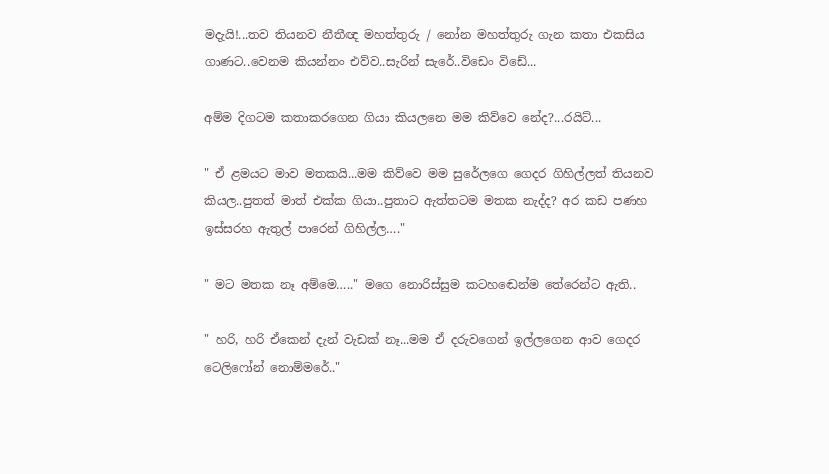මදැයි!...තව තියනව නීතීඥ මහත්තුරු / නෝන මහත්තුරු ගැන කතා එකසිය ගාණට..වෙනම කියන්නං එව්ව..සැරින් සැරේ..විඩෙං විඩේ...

අම්ම දිගටම කතාකරගෙන ගියා කියලනෙ මම කිව්වෙ නේද?...රයිට්...

" ඒ ළමයට මාව මතකයි...මම කිව්වෙ මම සුරේලගෙ ගෙදර ගිහිල්ලත් තියනව කියල..පුතත් මාත් එක්ක ගියා..පුතාට ඇත්තටම මතක නැද්ද? අර කඩ පණහ ඉස්සරහ ඇතුල් පාරෙන් ගිහිල්ල…."

" මට මතක නෑ අම්මෙ….." මගෙ නොරිස්සුම කටහඬෙන්ම තේරෙන්ට ඇති..

" හරි, හරි ඒකෙන් දැන් වැඩක් නෑ...මම ඒ දරුවගෙන් ඉල්ලගෙන ආව ගෙදර ටෙලිෆෝන් නොම්මරේ.."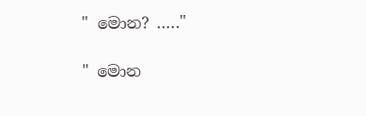" මොන? ….."

" මොන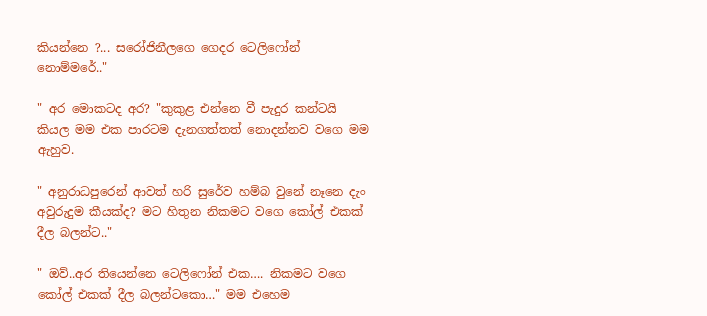කියන්නෙ ?... සරෝජිනීලගෙ ගෙදර ටෙලිෆෝන් නොම්මරේ.."

" අර මොකටද අර? "කුකුළ එන්නෙ වී පැදුර කන්ටයි කියල මම එක පාරටම දැනගත්තත් නොදන්නව වගෙ මම ඇහුව.

" අනුරාධපුරෙන් ආවත් හරි සුරේව හම්බ වුනේ නෑනෙ දැං අවුරුදුම කීයක්ද? මට හිතුන නිකමට වගෙ කෝල් එකක් දීල බලන්ට.."

" ඔව්..අර තියෙන්නෙ ටෙලිෆෝන් එක…. නිකමට වගෙ කෝල් එකක් දීල බලන්ටකො…" මම එහෙම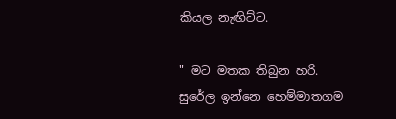කියල නැඟිට්ට.

" මට මතක තිබුන හරි. සුරේල ඉන්නෙ හෙම්මාතගම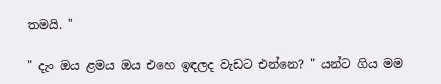තමයි. "

" දැං ඔය ළමය ඔය එහෙ ඉඳලද වැඩට එන්නෙ? " යන්ට ගිය මම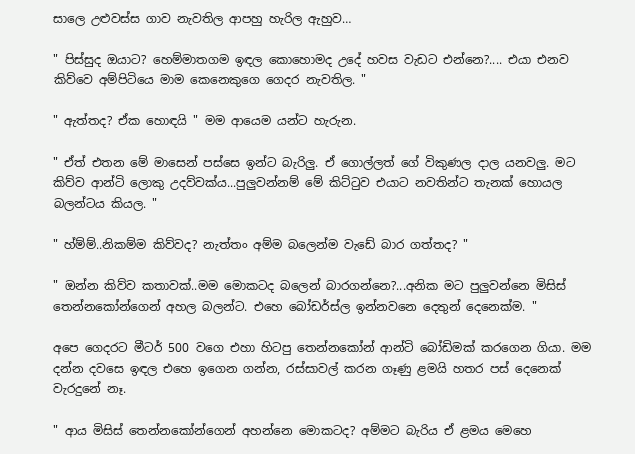සාලෙ උළුවස්ස ගාව නැවතිල ආපහු හැරිල ඇහුව…

" පිස්සුද ඔයාට? හෙම්මාතගම ඉඳල කොහොමද උදේ හවස වැඩට එන්නෙ?.... එයා එනව කිව්වෙ අම්පිටියෙ මාම කෙනෙකුගෙ ගෙදර නැවතිල. "

" ඇත්තද? ඒක හොඳයි " මම ආයෙම යන්ට හැරුන.

" ඒත් එතන මේ මාසෙන් පස්සෙ ඉන්ට බැරිලු. ඒ ගොල්ලත් ගේ විකුණල දාල යනවලු. මට කිව්ව ආන්ටි ලොකු උදව්වක්ය...පුලුවන්නම් මේ කිට්ටුව එයාට නවතින්ට තැනක් හොයල බලන්ටය කියල. "

" හ්ම්ම්..නිකම්ම කිව්වද? නැත්තං අම්ම බලෙන්ම වැඩේ බාර ගත්තද? "

" ඔන්න කිව්ව කතාවක්..මම මොකටද බලෙන් බාරගන්නෙ?...අනික මට පුලුවන්නෙ මිසිස් තෙන්නකෝන්ගෙන් අහල බලන්ට. එහෙ බෝඩර්ස්ල ඉන්නවනෙ දෙතුන් දෙනෙක්ම. "

අපෙ ගෙදරට මීටර් 500 වගෙ එහා හිටපු තෙන්නකෝන් ආන්ටි බෝඩිමක් කරගෙන ගියා. මම දන්න දවසෙ ඉඳල එහෙ ඉගෙන ගන්න, රස්සාවල් කරන ගෑණු ළමයි හතර පස් දෙනෙක් වැරදුනේ නෑ.

" ආය මිසිස් තෙන්නකෝන්ගෙන් අහන්නෙ මොකටද? අම්මට බැරිය ඒ ළමය මෙහෙ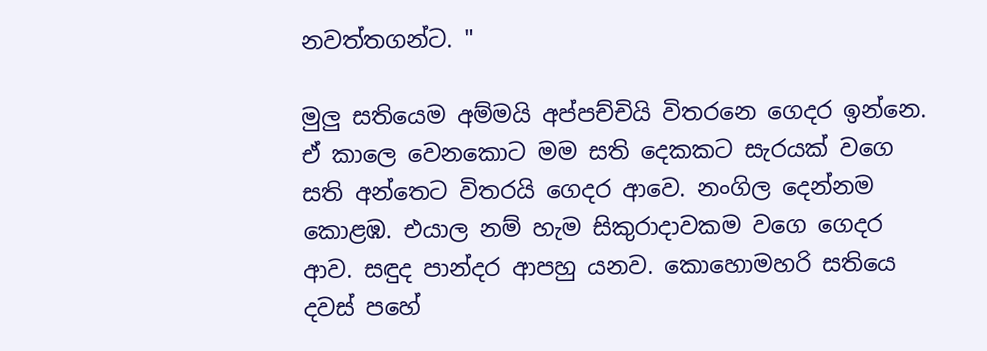නවත්තගන්ට. "

මුලු සතියෙම අම්මයි අප්පච්චියි විතරනෙ ගෙදර ඉන්නෙ. ඒ කාලෙ වෙනකොට මම සති දෙකකට සැරයක් වගෙ සති අන්තෙට විතරයි ගෙදර ආවෙ. නංගිල දෙන්නම කොළඹ. එයාල නම් හැම සිකුරාදාවකම වගෙ ගෙදර ආව. සඳුද පාන්දර ආපහු යනව. කොහොමහරි සතියෙ දවස් පහේ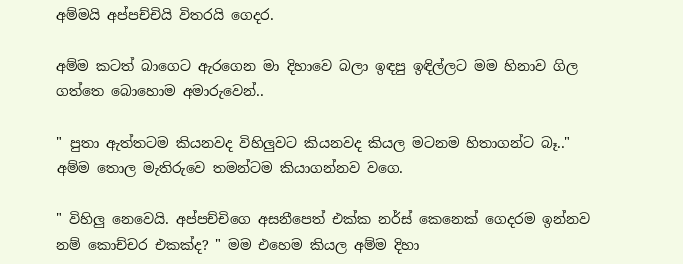අම්මයි අප්පච්චියි විතරයි ගෙදර.

අම්ම කටත් බාගෙට ඇරගෙන මා දිහාවෙ බලා ඉඳපු ඉඳිල්ලට මම හිනාව ගිල ගත්තෙ බොහොම අමාරුවෙන්..

" පුතා ඇත්තටම කියනවද විහිලුවට කියනවද කියල මටනම හිතාගන්ට බෑ.." අම්ම තොල මැතිරුවෙ තමන්ටම කියාගන්නව වගෙ.

" විහිලු නෙවෙයි. අප්පච්චිගෙ අසනීපෙත් එක්ක නර්ස් කෙනෙක් ගෙදරම ඉන්නව නම් කොච්චර එකක්ද? " මම එහෙම කියල අම්ම දිහා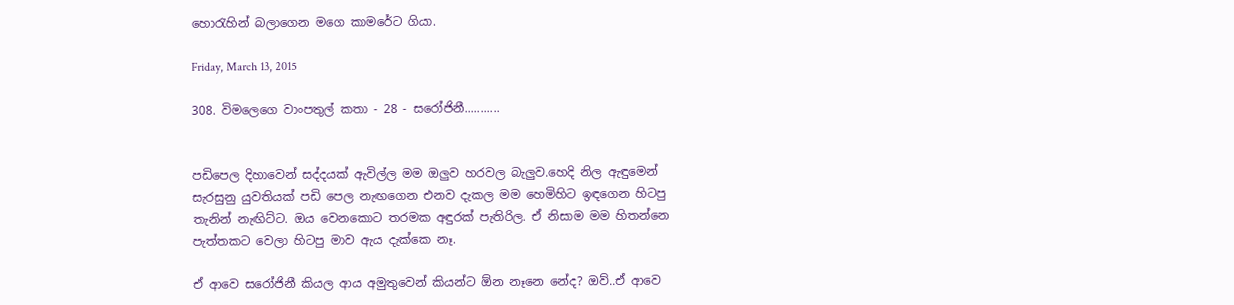හොරැහින් බලාගෙන මගෙ කාමරේට ගියා.

Friday, March 13, 2015

308. විමලෙගෙ වාංපතුල් කතා - 28 - සරෝජිනී...........


පඩිපෙල දිහාවෙන් සද්දයක් ඇවිල්ල මම ඔලුව හරවල බැලුව.හෙදි නිල ඇඳුමෙන් සැරසුනු යුවතියක් පඩි පෙල නැඟගෙන එනව දැකල මම හෙමිහිට ඉඳගෙන හිටපු තැනින් නැඟිට්ට. ඔය වෙනකොට තරමක අඳුරක් පැතිරිල. ඒ නිසාම මම හිතන්නෙ පැත්තකට වෙලා හිටපු මාව ඇය දැක්කෙ නෑ.

ඒ ආවෙ සරෝජිනී කියල ආය අමුතුවෙන් කියන්ට ඕන නෑනෙ නේද? ඔව්..ඒ ආවෙ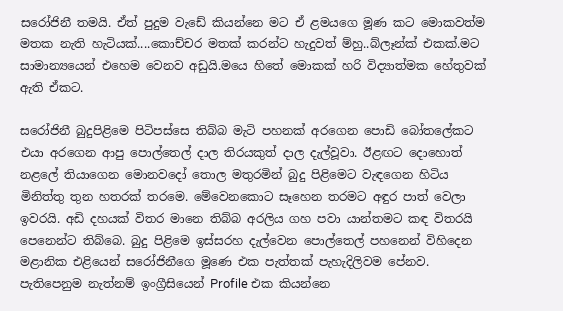සරෝජිනී තමයි. ඒත් පුදුම වැඩේ කියන්නෙ මට ඒ ළමයගෙ මූණ කට මොකවත්ම මතක නැති හැටියක්....කොච්චර මතක් කරන්ට හැදුවත් ම්හු..බ්ලෑන්ක් එකක්.මට සාමාන්‍යයෙන් එහෙම වෙනව අඩුයි.මයෙ හිතේ මොකක් හරි විද්‍යාත්මක හේතුවක් ඇති ඒකට.

සරෝජිනී බුදුපිළිමෙ පිටිපස්සෙ තිබ්බ මැටි පහනක් අරගෙන පොඩි බෝතලේකට එයා අරගෙන ආපු පොල්තෙල් දාල තිරයකුත් දාල දැල්වූවා. ඊළඟට දොහොත් නළලේ තියාගෙන මොනවදෝ තොල මතුරමින් බුදු පිළිමෙට වැඳගෙන හිටිය මිනිත්තු තුන හතරක් තරමෙ. මේවෙනකොට සෑහෙන තරමට අඳුර පාත් වෙලා ඉවරයි. අඩි දහයක් විතර මානෙ තිබ්බ අරලිය ගහ පවා යාන්තමට කඳ විතරයි පෙනෙන්ට තිබ්බෙ. බුදු පිළිමෙ ඉස්සරහ දැල්වෙන පොල්තෙල් පහනෙන් විහිදෙන මළානික එළියෙන් සරෝජිනීගෙ මූණෙ එක පැත්තක් පැහැදිලිවම පේනව. පැතිපෙනුම නැත්නම් ඉංග්‍රීසියෙන් Profile එක කියන්නෙ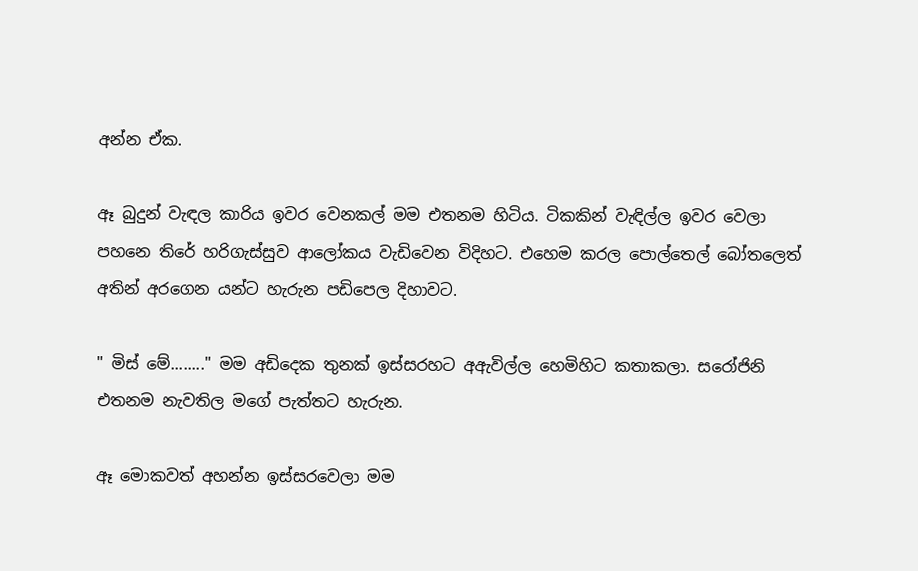අන්න ඒක.

ඈ බුදුන් වැඳල කාරිය ඉවර වෙනකල් මම එතනම හිටිය. ටිකකින් වැඳිල්ල ඉවර වෙලා පහනෙ තිරේ හරිගැස්සුව ආලෝකය වැඩිවෙන විදිහට. එහෙම කරල පොල්තෙල් බෝතලෙත් අතින් අරගෙන යන්ට හැරුන පඩිපෙල දිහාවට.

" මිස් මේ........" මම අඩිදෙක තුනක් ඉස්සරහට අඇවිල්ල හෙමිහිට කතාකලා. සරෝජිනි එතනම නැවතිල මගේ පැත්තට හැරුන.

ඈ මොකවත් අහන්න ඉස්සරවෙලා මම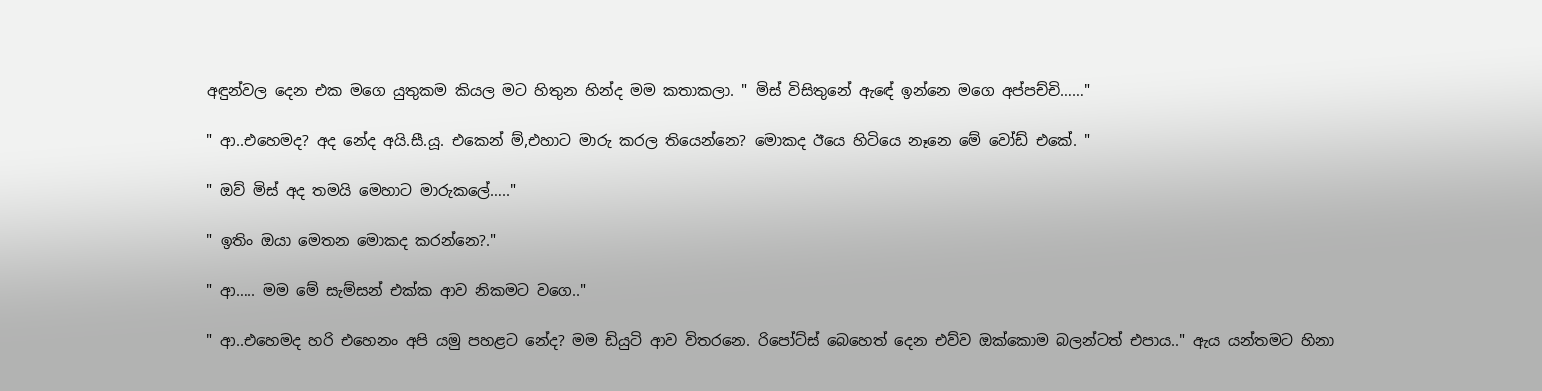අඳුන්වල දෙන එක මගෙ යුතුකම කියල මට හිතුන හින්ද මම කතාකලා. " මිස් විසිතුනේ ඇඳේ ඉන්නෙ මගෙ අප්පච්චි……"

" ආ..එහෙමද? අද නේද අයි.සී.යූ. එකෙන් ම්,එහාට මාරු කරල තියෙන්නෙ? මොකද ඊයෙ හිටියෙ නෑනෙ මේ වෝඩ් එකේ. "

" ඔව් මිස් අද තමයි මෙහාට මාරුකලේ….."

" ඉතිං ඔයා මෙතන මොකද කරන්නෙ?."

" ආ….. මම මේ සැම්සන් එක්ක ආව නිකමට වගෙ.."

" ආ..එහෙමද හරි එහෙනං අපි යමු පහළට නේද? මම ඩියුටි ආව විතරනෙ. රිපෝට්ස් බෙහෙත් දෙන එව්ව ඔක්කොම බලන්ටත් එපාය.." ඇය යන්තමට හිනා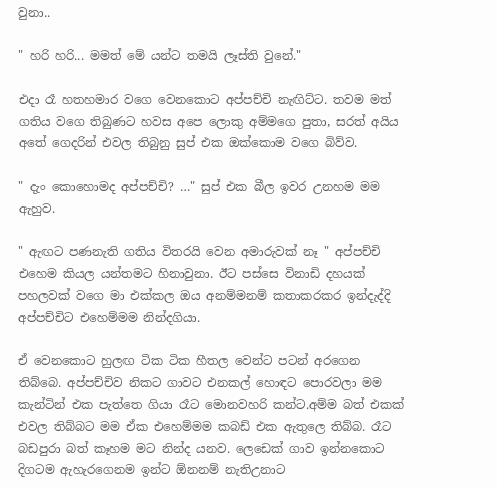වුනා..

" හරි හරි... මමත් මේ යන්ට තමයි ලෑස්ති වුනේ."

එදා රෑ හතහමාර වගෙ වෙනකොට අප්පච්චි නැඟිට්ට. තවම මත් ගතිය වගෙ තිබුණට හවස අපෙ ලොකු අම්මගෙ පුතා, සරත් අයිය අතේ ගෙදරින් එවල තිබුනු සුප් එක ඔක්කොම වගෙ බිව්ව.

" දැං කොහොමද අප්පච්චි? …" සුප් එක බීල ඉවර උනහම මම ඇහුව.

" ඇඟට පණනැති ගතිය විතරයි වෙන අමාරුවක් නෑ " අප්පච්චි එහෙම කියල යන්තමට හිනාවුනා. ඊට පස්සෙ විනාඩි දහයක් පහලවක් වගෙ මා එක්කල ඔය අනම්මනම් කතාකරකර ඉන්දැද්දි අප්පච්චිට එහෙම්මම නින්දගියා.

ඒ වෙනකොට හුලඟ ටික ටික හීතල වෙන්ට පටන් අරගෙන තිබ්බෙ. අප්පච්චිව නිකට ගාවට එනකල් හොඳට පොරවලා මම කැන්ටින් එක පැත්තෙ ගියා රෑට මොනවහරි කන්ට.අම්ම බත් එකක් එවල තිබ්බට මම ඒක එහෙම්මම කබඩ් එක ඇතුලෙ තිබ්බ. රෑට බඩපුරා බත් කෑහම මට නින්ද යනව. ලෙඩෙක් ගාව ඉන්නකොට දිගටම ඇහැරගෙනම ඉන්ට ඕනනම් නැතිඋනාට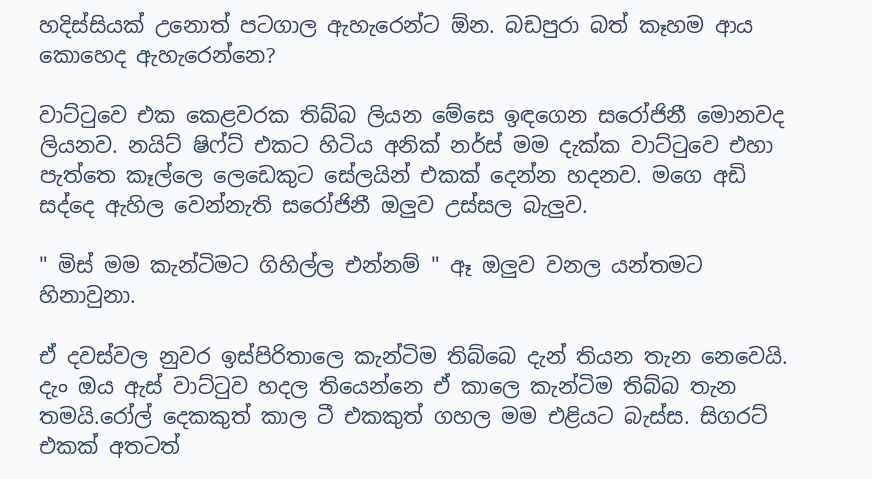හදිස්සියක් උනොත් පටගාල ඇහැරෙන්ට ඕන. බඩපුරා බත් කෑහම ආය කොහෙද ඇහැරෙන්නෙ?

වාට්ටුවෙ එක කෙළවරක තිබ්බ ලියන මේසෙ ඉඳගෙන සරෝජිනී මොනවද ලියනව. නයිට් ෂිෆ්ට් එකට හිටිය අනික් නර්ස් මම දැක්ක වාට්ටුවෙ එහා පැත්තෙ කෑල්ලෙ ලෙඩෙකුට සේලයින් එකක් දෙන්න හදනව. මගෙ අඩි සද්දෙ ඇහිල වෙන්නැති සරෝජිනී ඔලුව උස්සල බැලුව.

" මිස් මම කැන්ටිමට ගිහිල්ල එන්නම් " ඈ ඔලුව වනල යන්තමට හිනාවුනා.

ඒ දවස්වල නුවර ඉස්පිරිතාලෙ කැන්ටිම තිබ්බෙ දැන් තියන තැන නෙවෙයි. දැං ඔය ඇස් වාට්ටුව හදල තියෙන්නෙ ඒ කාලෙ කැන්ටිම තිබ්බ තැන තමයි.රෝල් දෙකකුත් කාල ටී එකකුත් ගහල මම එළියට බැස්ස. සිගරට් එකක් අතටත්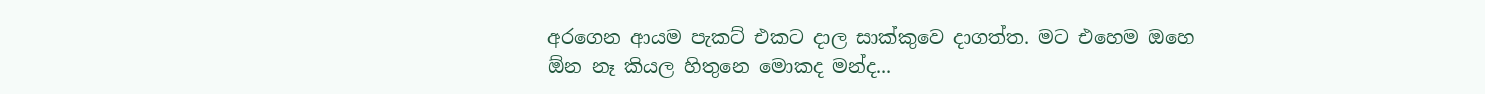අරගෙන ආයම පැකට් එකට දාල සාක්කුවෙ දාගත්ත. මට එහෙම ඔහෙ ඕන නෑ කියල හිතුනෙ මොකද මන්ද...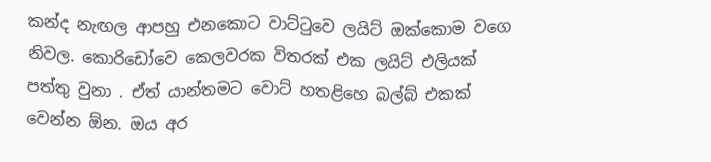කන්ද නැඟල ආපහු එනකොට වාට්ටුවෙ ලයිට් ඔක්කොම වගෙ නිවල. කොරිඩෝවෙ කෙලවරක විතරක් එක ලයිට් එලියක් පත්තු වුනා . ඒත් යාන්තමට වොට් හතළිහෙ බල්බ් එකක් වෙන්න ඕන. ඔය අර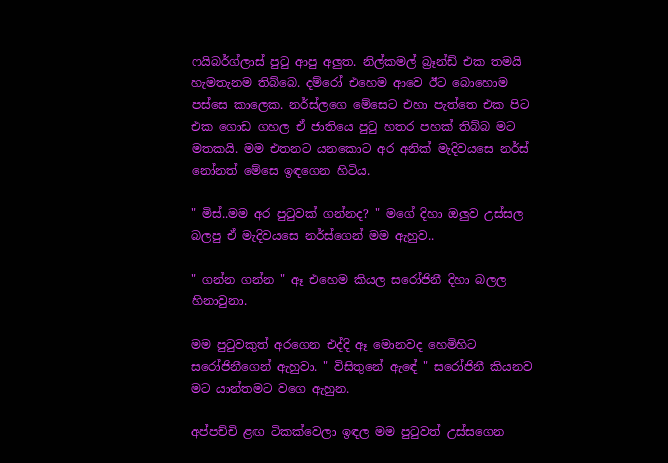ෆයිබර්ග්ලාස් පුටු ආපු අලුත. නිල්කමල් බ්‍රෑන්ඩ් එක තමයි හැමතැනම තිබ්බෙ. දම්රෝ එහෙම ආවෙ ඊට බොහොම පස්සෙ කාලෙක. නර්ස්ලගෙ මේසෙට එහා පැත්තෙ එක පිට එක ගොඩ ගහල ඒ ජාතියෙ පුටු හතර පහක් තිබ්බ මට මතකයි. මම එතනට යනකොට අර අනික් මැදිවයසෙ නර්ස් නෝනත් මේසෙ ඉඳගෙන හිටිය.

" මිස්..මම අර පුටුවක් ගන්නද? " මගේ දිහා ඔලුව උස්සල බලපු ඒ මැදිවයසෙ නර්ස්ගෙන් මම ඇහුව..

" ගන්න ගන්න " ඈ එහෙම කියල සරෝජිනී දිහා බලල හිනාවුනා.

මම පුටුවකුත් අරගෙන එද්දි ඈ මොනවද හෙමිහිට සරෝජිනීගෙන් ඇහුවා. " විසිතුනේ ඇඳේ " සරෝජිනී කියනව මට යාන්තමට වගෙ ඇහුන.

අප්පච්චි ළඟ ටිකක්වෙලා ඉඳල මම පුටුවත් උස්සගෙන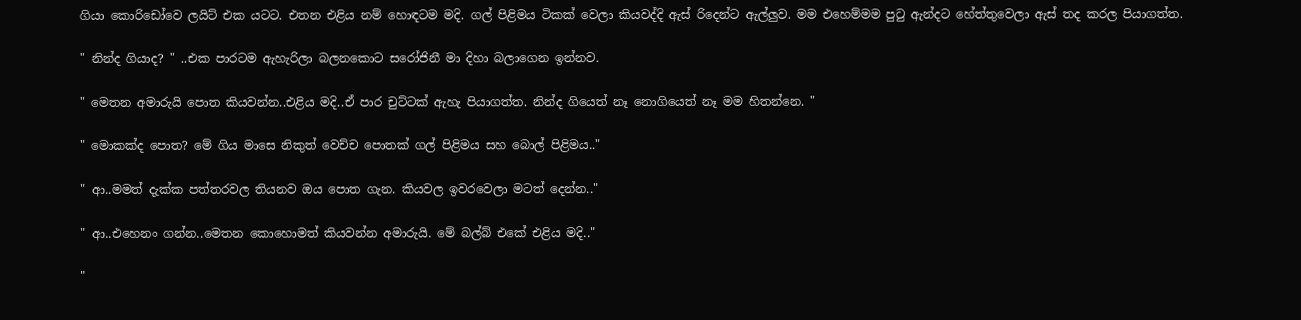ගියා කොරිඩෝවෙ ලයිට් එක යටට. එතන එළිය නම් හොඳටම මදි. ගල් පිළිමය ටිකක් වෙලා කියවද්දි ඇස් රිදෙන්ට ඇල්ලුව. මම එහෙම්මම පුටු ඇන්දට හේත්තුවෙලා ඇස් තද කරල පියාගත්ත.

" නින්ද ගියාද? " ..එක පාරටම ඇහැරිලා බලනකොට සරෝජිනී මා දිහා බලාගෙන ඉන්නව.

" මෙතන අමාරුයි පොත කියවන්න..එළිය මදි..ඒ පාර චුට්ටක් ඇහැ පියාගත්ත. නින්ද ගියෙත් නෑ නොගියෙත් නෑ මම හිතන්නෙ. "

" මොකක්ද පොත? මේ ගිය මාසෙ නිකුත් වෙච්ච පොතක් ගල් පිළිමය සහ බොල් පිළිමය.."

" ආ..මමත් දැක්ක පත්තරවල තියනව ඔය පොත ගැන. කියවල ඉවරවෙලා මටත් දෙන්න.."

" ආ..එහෙනං ගන්න..මෙතන කොහොමත් කියවන්න අමාරුයි. මේ බල්බ් එකේ එළිය මදි.."

"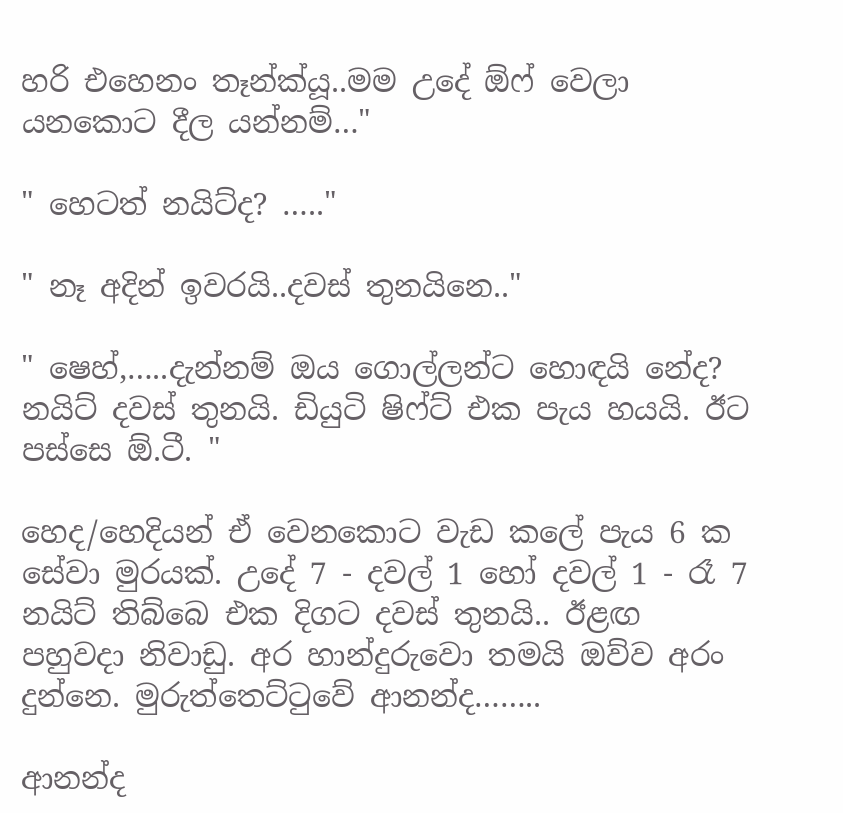හරි එහෙනං තෑන්ක්යූ..මම උදේ ඕෆ් වෙලා යනකොට දීල යන්නම්…"

" හෙටත් නයිට්ද? ….."

" නෑ අදින් ඉවරයි..දවස් තුනයිනෙ.."

" ෂෙහ්,…..දැන්නම් ඔය ගොල්ලන්ට හොඳයි නේද? නයිට් දවස් තුනයි. ඩියුටි ෂිෆ්ට් එක පැය හයයි. ඊට පස්සෙ ඕ.ටී. "

හෙද/හෙදියන් ඒ වෙනකොට වැඩ කලේ පැය 6 ක සේවා මුරයක්. උදේ 7 - දවල් 1 හෝ දවල් 1 - රෑ 7 නයිට් තිබ්බෙ එක දිගට දවස් තුනයි.. ඊළඟ පහුවදා නිවාඩු. අර හාන්දුරුවො තමයි ඔව්ව අරං දුන්නෙ. මුරුත්තෙට්ටුවේ ආනන්ද……..

ආනන්ද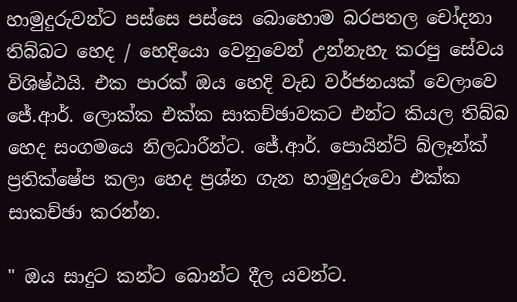හාමුදුරුවන්ට පස්සෙ පස්සෙ බොහොම බරපතල චෝදනා තිබ්බට හෙද / හෙදියො වෙනුවෙන් උන්නැහැ කරපු සේවය විශිෂ්ඨයි. එක පාරක් ඔය හෙදි වැඩ වර්ජනයක් වෙලාවෙ ජේ.ආර්. ලොක්ක එක්ක සාකච්ඡාවකට එන්ට කියල තිබ්බ හෙද සංගමයෙ නිලධාරීන්ට. ජේ.ආර්. පොයින්ට් බ්ලෑන්ක් ප්‍රතික්ෂේප කලා හෙද ප්‍රශ්න ගැන හාමුදුරුවො එක්ක සාකච්ඡා කරන්න.

" ඔය සාදුට කන්ට බොන්ට දීල යවන්ට.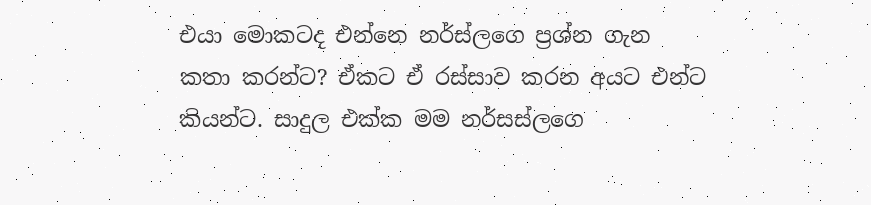එයා මොකටද එන්නෙ නර්ස්ලගෙ ප්‍රශ්න ගැන කතා කරන්ට? ඒකට ඒ රස්සාව කරන අයට එන්ට කියන්ට. සාදුල එක්ක මම නර්සස්ලගෙ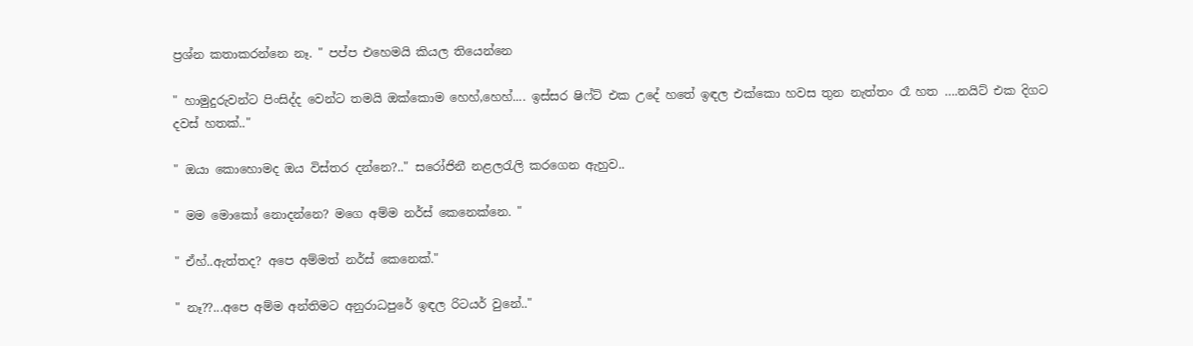ප්‍රශ්න කතාකරන්නෙ නෑ. " පප්ප එහෙමයි කියල තියෙන්නෙ

" හාමුදුරුවන්ට පිංසිද්ද වෙන්ට තමයි ඔක්කොම හෙහ්,හෙහ්.... ඉස්සර ෂිෆ්ට් එක උදේ හතේ ඉඳල එක්කො හවස තුන නැත්තං රෑ හත ….නයිට් එක දිගට දවස් හතක්.."

" ඔයා කොහොමද ඔය විස්තර දන්නෙ?.." සරෝජිනී නළලරැලි කරගෙන ඇහුව..

" මම මොකෝ නොදන්නෙ? මගෙ අම්ම නර්ස් කෙනෙක්නෙ. "

" ඒහ්..ඇත්තද? අපෙ අම්මත් නර්ස් කෙනෙක්."

" නෑ??...අපෙ අම්ම අන්තිමට අනුරාධපුරේ ඉඳල රිටයර් වුනේ.."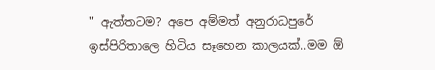" ඇත්තටම? අපෙ අම්මත් අනුරාධපුරේ ඉස්පිරිතාලෙ හිටිය සෑහෙන කාලයක්..මම ඕ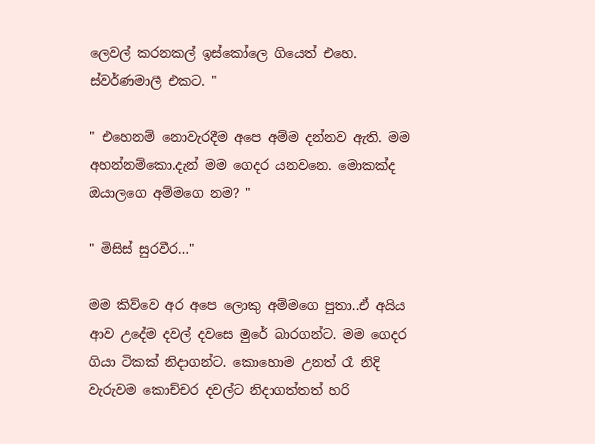ලෙවල් කරනකල් ඉස්කෝලෙ ගියෙත් එහෙ. ස්වර්ණමාලී එකට. "

" එහෙනම් නොවැරදීම අපෙ අම්ම දන්නව ඇති. මම අහන්නම්කො.දැන් මම ගෙදර යනවනෙ. මොකක්ද ඔයාලගෙ අම්මගෙ නම? "

" මිසිස් සුරවීර…"

මම කිව්වෙ අර අපෙ ලොකු අම්මගෙ පුතා..ඒ අයිය ආව උදේම දවල් දවසෙ මුරේ බාරගන්ට. මම ගෙදර ගියා ටිකක් නිදාගන්ට. කොහොම උනත් රෑ නිදි වැරුවම කොච්චර දවල්ට නිදාගත්තත් හරි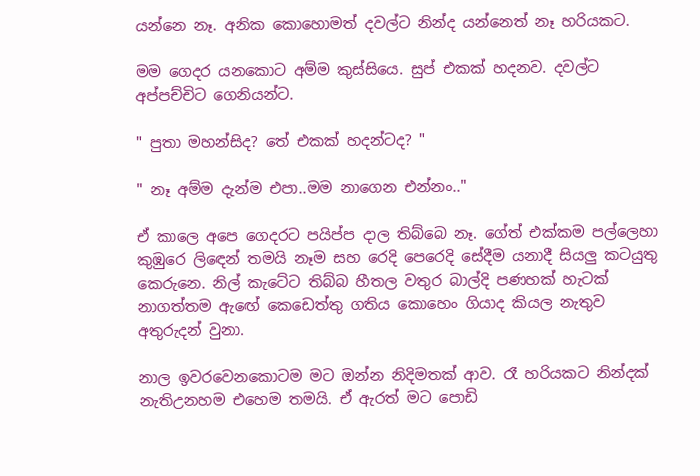යන්නෙ නෑ. අනික කොහොමත් දවල්ට නින්ද යන්නෙත් නෑ හරියකට.

මම ගෙදර යනකොට අම්ම කුස්සියෙ. සුප් එකක් හදනව. දවල්ට අප්පච්චිට ගෙනියන්ට.

" පුතා මහන්සිද? තේ එකක් හදන්ටද? "

" නෑ අම්ම දැන්ම එපා..මම නාගෙන එන්නං.."

ඒ කාලෙ අපෙ ගෙදරට පයිප්ප දාල තිබ්බෙ නෑ. ගේත් එක්කම පල්ලෙහා කුඹුරෙ ලිඳෙන් තමයි නෑම සහ රෙදි පෙරෙදි සේදීම යනාදී සියලු කටයුතු කෙරුනෙ. නිල් කැටේට තිබ්බ හීතල වතුර බාල්දි පණහක් හැටක් නාගත්තම ඇඟේ කෙඩෙත්තු ගතිය කොහෙං ගියාද කියල නැතුව අතුරුදන් වුනා.

නාල ඉවරවෙනකොටම මට ඔන්න නිදිමතක් ආව. රෑ හරියකට නින්දක් නැතිඋනහම එහෙම තමයි. ඒ ඇරත් මට පොඩි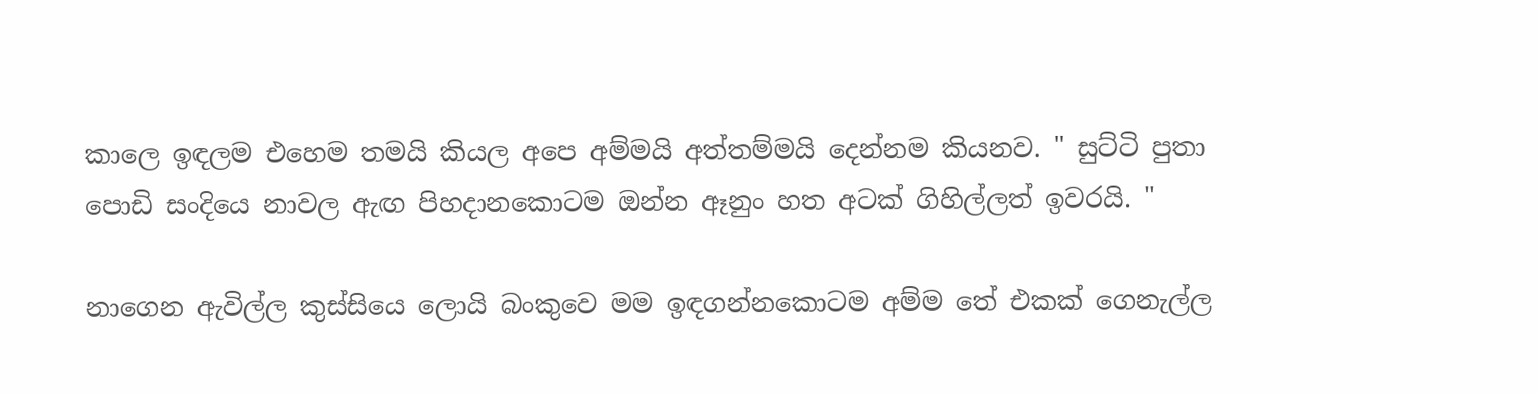කාලෙ ඉඳලම එහෙම තමයි කියල අපෙ අම්මයි අත්තම්මයි දෙන්නම කියනව. " සුට්ටි පුතා පොඩි සංදියෙ නාවල ඇඟ පිහදානකොටම ඔන්න ඈනුං හත අටක් ගිහිල්ලත් ඉවරයි. "

නාගෙන ඇවිල්ල කුස්සියෙ ලොයි බංකුවෙ මම ඉඳගන්නකොටම අම්ම තේ එකක් ගෙනැල්ල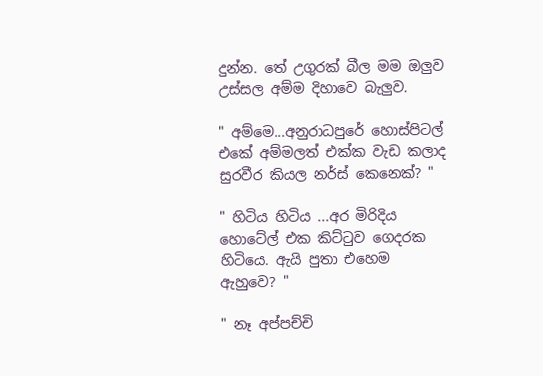දුන්න. තේ උගුරක් බීල මම ඔලුව උස්සල අම්ම දිහාවෙ බැලුව.

" අම්මෙ...අනුරාධපුරේ හොස්පිටල් එකේ අම්මලත් එක්ක වැඩ කලාද සුරවීර කියල නර්ස් කෙනෙක්? "

" හිටිය හිටිය ...අර මිරිදිය හොටේල් එක කිට්ටුව ගෙදරක හිටියෙ. ඇයි පුතා එහෙම ඇහුවෙ? "

" නෑ අප්පච්චි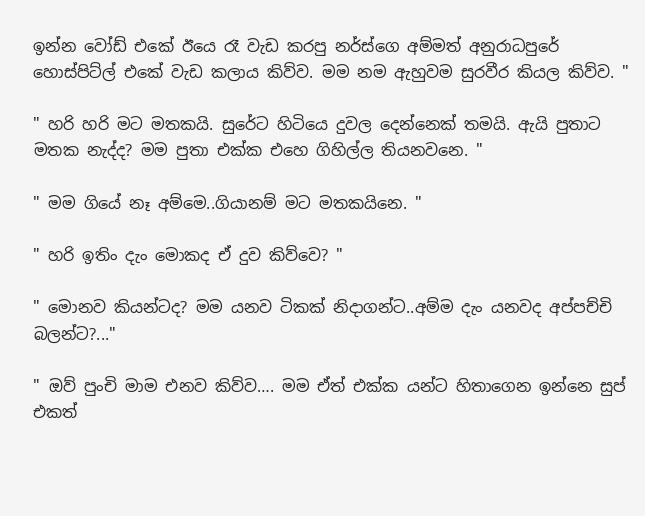ඉන්න වෝඩ් එකේ ඊයෙ රෑ වැඩ කරපු නර්ස්ගෙ අම්මත් අනුරාධපුරේ හොස්පිට්ල් එකේ වැඩ කලාය කිව්ව. මම නම ඇහුවම සුරවීර කියල කිව්ව. "

" හරි හරි මට මතකයි. සුරේට හිටියෙ දුවල දෙන්නෙක් තමයි. ඇයි පුතාට මතක නැද්ද? මම පුතා එක්ක එහෙ ගිහිල්ල තියනවනෙ. "

" මම ගියේ නෑ අම්මෙ..ගියානම් මට මතකයිනෙ. "

" හරි ඉතිං දැං මොකද ඒ දුව කිව්වෙ? "

" මොනව කියන්ටද? මම යනව ටිකක් නිදාගන්ට..අම්ම දැං යනවද අප්පච්චි බලන්ට?..."

" ඔව් පුංචි මාම එනව කිව්ව…. මම ඒත් එක්ක යන්ට හිතාගෙන ඉන්නෙ සුප් එකත්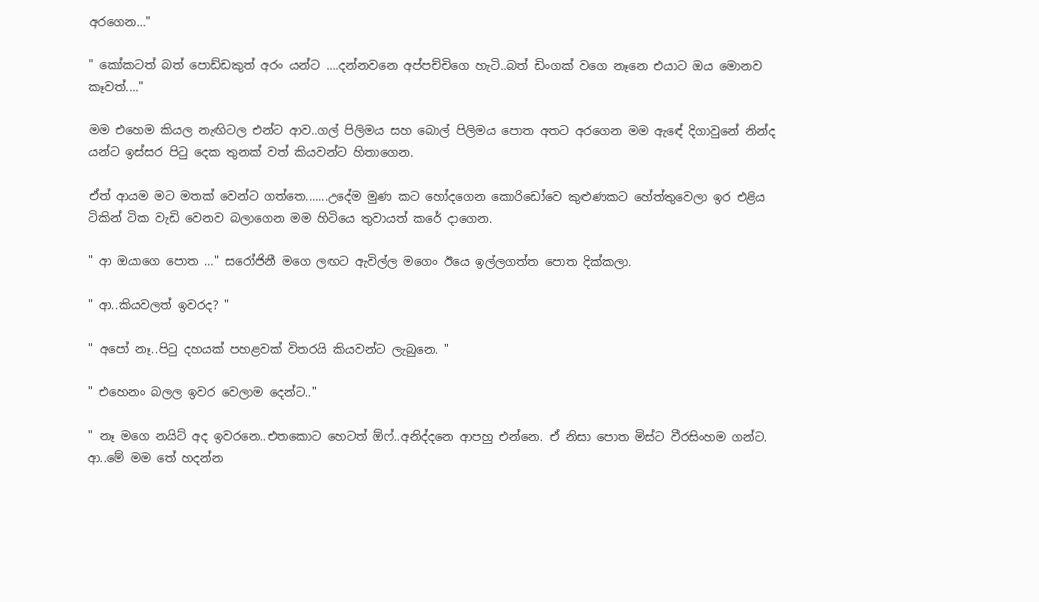අරගෙන…"

" කෝකටත් බත් පොඩ්ඩකුත් අරං යන්ට ….දන්නවනෙ අප්පච්චිගෙ හැටි..බත් ඩිංගක් වගෙ නෑනෙ එයාට ඔය මොනව කෑවත්...."

මම එහෙම කියල නැඟිටල එන්ට ආව..ගල් පිලිමය සහ බොල් පිලිමය පොත අතට අරගෙන මම ඇඳේ දිගාවුනේ නින්ද යන්ට ඉස්සර පිටු දෙක තුනක් වත් කියවන්ට හිතාගෙන.

ඒත් ආයම මට මතක් වෙන්ට ගත්තෙ.......උදේම මුණ කට හෝදගෙන කොරිඩෝවෙ කුළුණකට හේත්තුවෙලා ඉර එළිය ටිකින් ටික වැඩි වෙනව බලාගෙන මම හිටියෙ තුවායත් කරේ දාගෙන.

" ආ ඔයාගෙ පොත …" සරෝජිනී මගෙ ලඟට ඇවිල්ල මගෙං ඊයෙ ඉල්ලගත්ත පොත දික්කලා.

" ආ..කියවලත් ඉවරද? "

" අපෝ නෑ..පිටු දහයක් පහළවක් විතරයි කියවන්ට ලැබුනෙ. "

" එහෙනං බලල ඉවර වෙලාම දෙන්ට.."

" නෑ මගෙ නයිට් අද ඉවරනෙ..එතකොට හෙටත් ඕෆ්..අනිද්දනෙ ආපහු එන්නෙ. ඒ නිසා පොත මිස්ට වීරසිංහම ගන්ට. ආ..මේ මම තේ හදන්න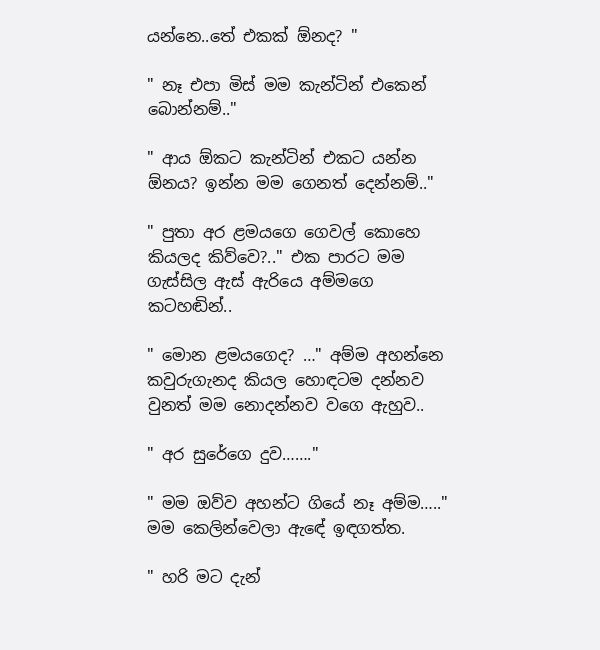යන්නෙ..තේ එකක් ඕනද? "

" නෑ එපා මිස් මම කැන්ටින් එකෙන් බොන්නම්.."

" ආය ඕකට කැන්ටින් එකට යන්න ඕනය? ඉන්න මම ගෙනත් දෙන්නම්.."

" පුතා අර ළමයගෙ ගෙවල් කොහෙ කියලද කිව්වෙ?.." එක පාරට මම ගැස්සිල ඇස් ඇරියෙ අම්මගෙ කටහඬින්..

" මොන ළමයගෙද? …" අම්ම අහන්නෙ කවුරුගැනද කියල හොඳටම දන්නව වුනත් මම නොදන්නව වගෙ ඇහුව..

" අර සුරේගෙ දුව……."

" මම ඔව්ව අහන්ට ගියේ නෑ අම්ම….." මම කෙලින්වෙලා ඇඳේ ඉඳගත්ත.

" හරි මට දැන්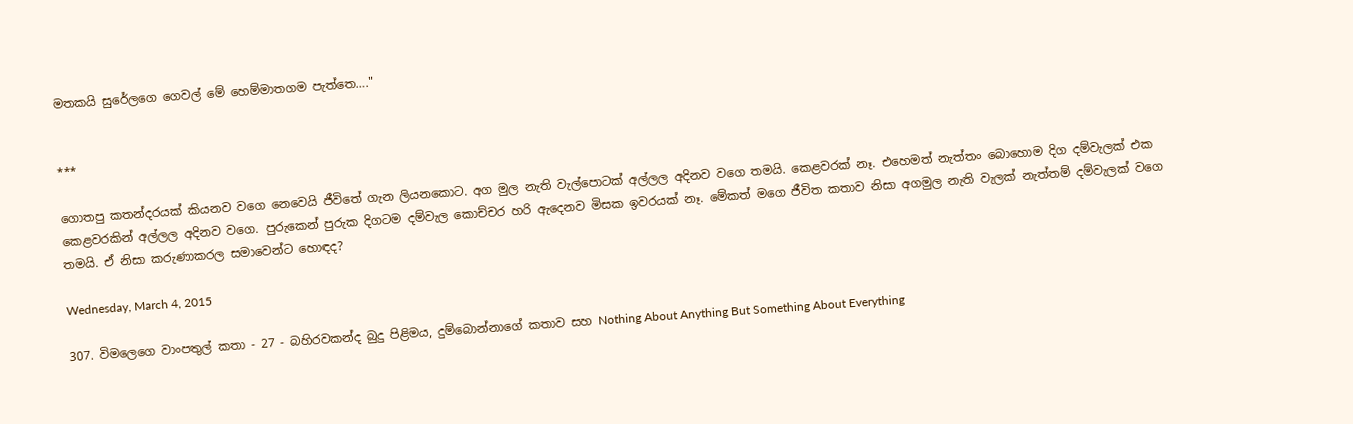මතකයි සුරේලගෙ ගෙවල් මේ හෙම්මාතගම පැත්තෙ…."


***

ගොතපු කතන්දරයක් කියනව වගෙ නෙවෙයි ජීවිතේ ගැන ලියනකොට. අග මුල නැති වැල්පොටක් අල්ලල අදිනව වගෙ තමයි. කෙළවරක් නෑ. එහෙමත් නැත්තං බොහොම දිග දම්වැලක් එක කෙළවරකින් අල්ලල අදිනව වගෙ. පුරුකෙන් පුරුක දිගටම දම්වැල කොච්චර හරි ඇදෙනව මිසක ඉවරයක් නෑ. මේකත් මගෙ ජීවිත කතාව නිසා අගමුල නැති වැලක් නැත්තම් දම්වැලක් වගෙ තමයි. ඒ නිසා කරුණාකරල සමාවෙන්ට හොඳද?

Wednesday, March 4, 2015

307. විමලෙගෙ වාංපතුල් කතා - 27 - බහිරවකන්ද බුදු පිළිමය, දුම්බොන්නාගේ කතාව සහ Nothing About Anything But Something About Everything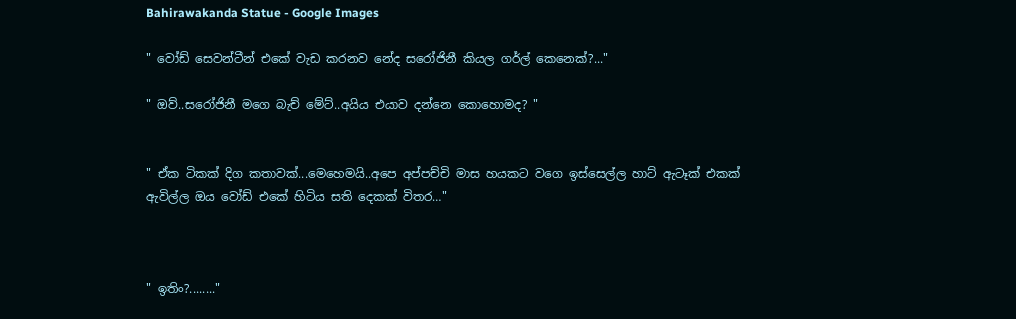Bahirawakanda Statue - Google Images

" වෝඩ් සෙවන්ටීන් එකේ වැඩ කරනව නේද සරෝජිනී කියල ගර්ල් කෙනෙක්?..."

" ඔව්..සරෝජිනී මගෙ බැච් මේට්..අයිය එයාව දන්නෙ කොහොමද? "


" ඒක ටිකක් දිග කතාවක්...මෙහෙමයි..අපෙ අප්පච්චි මාස හයකට වගෙ ඉස්සෙල්ල හාට් ඇටෑක් එකක් ඇවිල්ල ඔය වෝඩ් එකේ හිටිය සති දෙකක් විතර…"



" ඉතිං?........"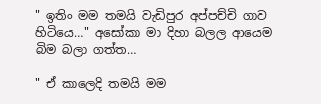" ඉතිං මම තමයි වැඩිපුර අප්පච්චි ගාව හිටියෙ…" අසෝකා මා දිහා බලල ආයෙම බිම බලා ගත්ත…

" ඒ කාලෙදි තමයි මම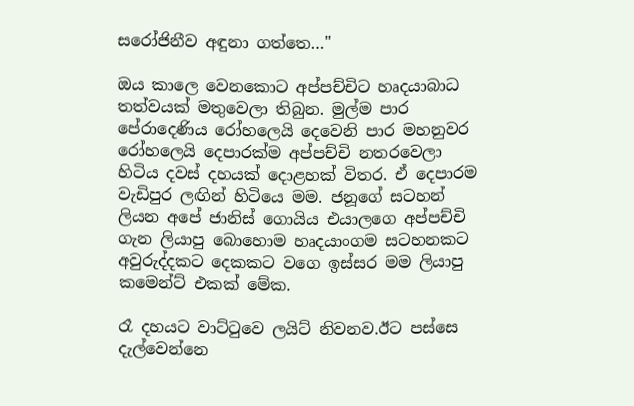සරෝජිනීව අඳුනා ගත්තෙ…"

ඔය කාලෙ වෙනකොට අප්පච්චිට හෘදයාබාධ තත්වයක් මතුවෙලා තිබුන. මුල්ම පාර පේරාදෙණිය රෝහලෙයි දෙවෙනි පාර මහනුවර රෝහලෙයි දෙපාරක්ම අප්පච්චි නතරවෙලා හිටිය දවස් දහයක් දොළහක් විතර. ඒ දෙපාරම වැඩිපුර ලඟින් හිටියෙ මම. ජනූගේ සටහන් ලියන අපේ ජානිස් ගොයිය එයාලගෙ අප්පච්චි ගැන ලියාපු බොහොම හෘදයාංගම සටහනකට අවුරුද්දකට දෙකකට වගෙ ඉස්සර මම ලියාපු කමෙන්ට් එකක් මේක.

රෑ දහයට වාට්ටුවෙ ලයිට් නිවනව.ඊට පස්සෙ දැල්වෙන්නෙ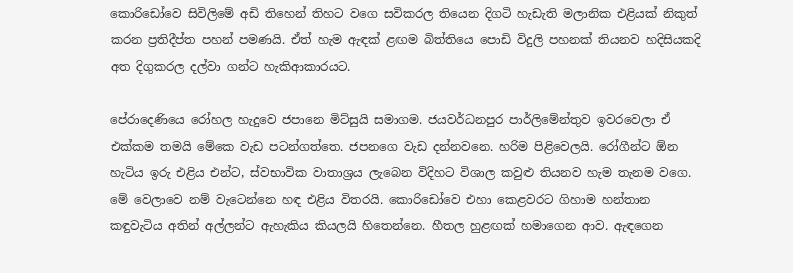කොරිඩෝවෙ සිවිලිමේ අඩි තිහෙන් තිහට වගෙ සවිකරල තියෙන දිගටි හැඩැති මලානික එළියක් නිකුත් කරන ප්‍රතිදීප්ත පහන් පමණයි. ඒත් හැම ඇඳක් ළඟම බිත්තියෙ පොඩි විදුලි පහනක් තියනව හදිසියකදි අත දිගුකරල දල්වා ගන්ට හැකිආකාරයට.

පේරාදෙණියෙ රෝහල හැදුවෙ ජපානෙ මිට්සුයි සමාගම. ජයවර්ධනපුර පාර්ලිමේන්තුව ඉවරවෙලා ඒ එක්කම තමයි මේකෙ වැඩ පටන්ගත්තෙ. ජපනගෙ වැඩ දන්නවනෙ. හරිම පිළිවෙලයි. රෝගීන්ට ඕන හැටිය ඉරු එළිය එන්ට, ස්වභාවික වාතාශ්‍රය ලැබෙන විදිහට විශාල කවුළු තියනව හැම තැනම වගෙ. මේ වෙලාවෙ නම් වැටෙන්නෙ හඳ එළිය විතරයි. කොරිඩෝවෙ එහා කෙළවරට ගිහාම හන්තාන කඳුවැටිය අතින් අල්ලන්ට ඇහැකිය කියලයි හිතෙන්නෙ. හීතල හුළඟක් හමාගෙන ආව. ඇඳගෙන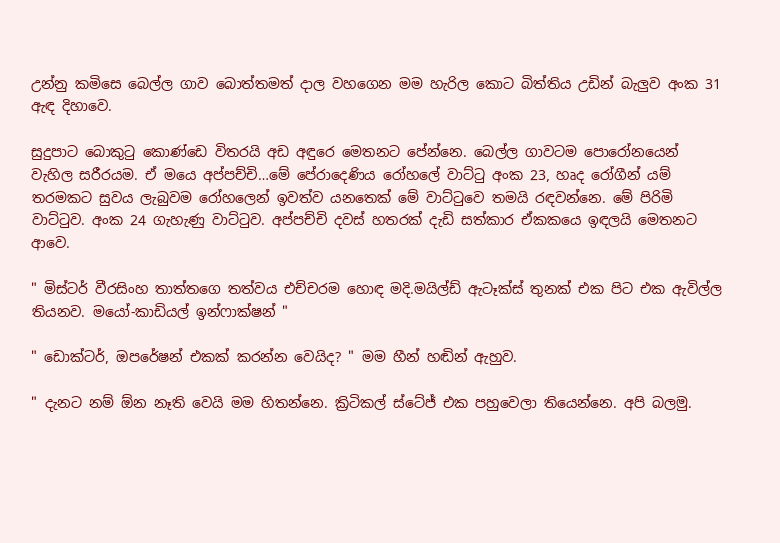උන්නු කමිසෙ බෙල්ල ගාව බොත්තමත් දාල වහගෙන මම හැරිල කොට බිත්තිය උඩින් බැලුව අංක 31 ඇඳ දිහාවෙ.

සුදුපාට බොකුටු කොණ්ඩෙ විතරයි අඩ අඳුරෙ මෙතනට පේන්නෙ. බෙල්ල ගාවටම පොරෝනයෙන් වැහිල සරීරයම. ඒ මයෙ අප්පච්චි…මේ පේරාදෙණිය රෝහලේ වාට්ටු අංක 23, හෘද රෝගීන් යම් තරමකට සුවය ලැබුවම රෝහලෙන් ඉවත්ව යනතෙක් මේ වාට්ටුවෙ තමයි රඳවන්නෙ. මේ පිරිමි වාට්ටුව. අංක 24 ගැහැණු වාට්ටුව. අප්පච්චි දවස් හතරක් දැඩි සත්කාර ඒකකයෙ ඉඳලයි මෙතනට ආවෙ.

" මිස්ටර් වීරසිංහ තාත්තගෙ තත්වය එච්චරම හොඳ මදි.මයිල්ඩ් ඇටෑක්ස් තුනක් එක පිට එක ඇවිල්ල තියනව. මයෝ-කාඩියල් ඉන්ෆාක්ෂන් "

" ඩොක්ටර්, ඔපරේෂන් එකක් කරන්න වෙයිද? " මම හීන් හඬින් ඇහුව.

" දැනට නම් ඕන නෑති වෙයි මම හිතන්නෙ. ක්‍රිටිකල් ස්ටේජ් එක පහුවෙලා තියෙන්නෙ. අපි බලමු.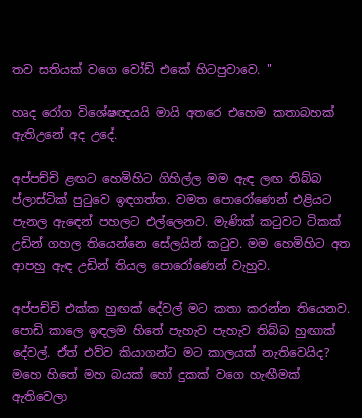තව සතියක් වගෙ වෝඩ් එකේ හිටපුවාවෙ. "

හෘද රෝග විශේෂඥයයි මායි අතරෙ එහෙම කතාබහක් ඇතිඋනේ අද උදේ.

අප්පච්චි ළඟට හෙමිහිට ගිහිල්ල මම ඇඳ ලඟ තිබ්බ ප්ලාස්ටික් පුටුවෙ ඉඳගත්ත. වමත පොරෝණෙන් එළියට පැනල ඇඳෙන් පහලට එල්ලෙනව. මැණික් කටුවට ටිකක් උඩින් ගහල තියෙන්නෙ සේලයින් කටුව. මම හෙමිහිට අත ආපහු ඇඳ උඩින් තියල පොරෝණෙන් වැහුව.

අප්පච්චි එක්ක හුඟක් දේවල් මට කතා කරන්න තියෙනව. පොඩි කාලෙ ඉඳලම හිතේ පැහැව පැහැව තිබ්බ හුඟාක් දේවල්. ඒත් එව්ව කියාගන්ට මට කාලයක් නැතිවෙයිද? මහෙ හිතේ මහ බයක් හෝ දුකක් වගෙ හැඟීමක් ඇතිවෙලා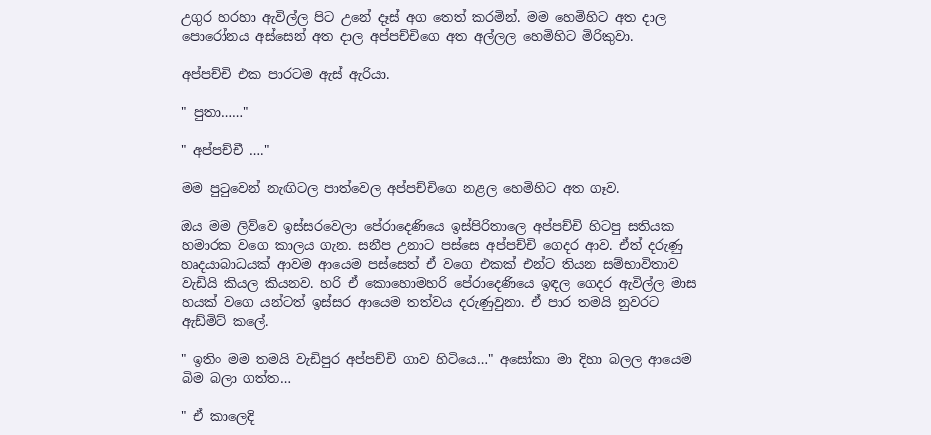උගුර හරහා ඇවිල්ල පිට උනේ දෑස් අග තෙත් කරමින්. මම හෙමිහිට අත දාල පොරෝනය අස්සෙන් අත දාල අප්පච්චිගෙ අත අල්ලල හෙමිහිට මිරිකුවා.

අප්පච්චි එක පාරටම ඇස් ඇරියා.

" පුතා……"

" අප්පච්චී …."

මම පුටුවෙන් නැඟිටල පාත්වෙල අප්පච්චිගෙ නළල හෙමිහිට අත ගෑව.

ඔය මම ලිව්වෙ ඉස්සරවෙලා පේරාදෙණියෙ ඉස්පිරිතාලෙ අප්පච්චි හිටපු සතියක හමාරක වගෙ කාලය ගැන. සනීප උනාට පස්සෙ අප්පච්චි ගෙදර ආව. ඒත් දරුණු හෘදයාබාධයක් ආවම ආයෙම පස්සෙත් ඒ වගෙ එකක් එන්ට තියන සම්භාවිතාව වැඩියි කියල කියනව. හරි ඒ කොහොමහරි පේරාදෙණියෙ ඉඳල ගෙදර ඇවිල්ල මාස හයක් වගෙ යන්ටත් ඉස්සර ආයෙම තත්වය දරුණුවුනා. ඒ පාර තමයි නුවරට ඇඩ්මිට් කලේ.

" ඉතිං මම තමයි වැඩිපුර අප්පච්චි ගාව හිටියෙ…" අසෝකා මා දිහා බලල ආයෙම බිම බලා ගත්ත…

" ඒ කාලෙදි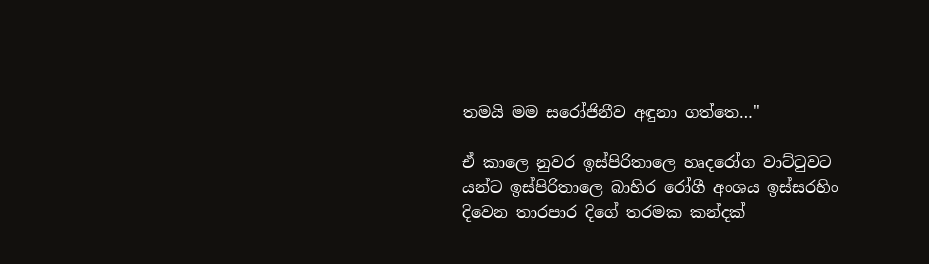තමයි මම සරෝජිනීව අඳුනා ගත්තෙ…"

ඒ කාලෙ නුවර ඉස්පිරිතාලෙ හෘදරෝග වාට්ටුවට යන්ට ඉස්පිරිතාලෙ බාහිර රෝගී අංශය ඉස්සරහිං දිවෙන තාරපාර දිගේ තරමක කන්දක්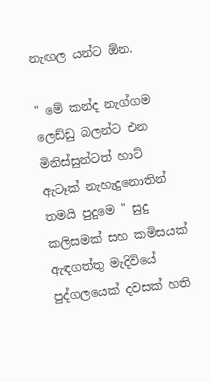නැඟල යන්ට ඕන.

" මේ කන්ද නැග්ගම ලෙඩ්ඩු බලන්ට එන මිනිස්සුන්ටත් හාට් ඇටෑක් නැහැදුනොතින් තමයි පුදුමෙ " සුදු කලිසමක් සහ කමිසයක් ඇඳගත්තු මැදිවියේ පුද්ගලයෙක් දවසක් හති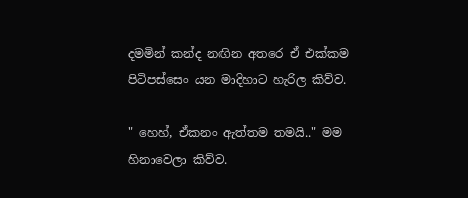දමමින් කන්ද නඟින අතරෙ ඒ එක්කම පිටිපස්සෙං යන මාදිහාට හැරිල කිව්ව.

" හෙහ්, ඒකනං ඇත්තම තමයි.." මම හිනාවෙලා කිව්ව.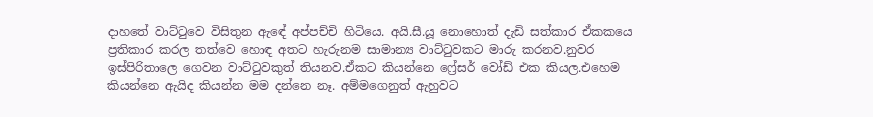දාහතේ වාට්ටුවෙ විසිතුන ඇඳේ අප්පච්චි හිටියෙ. අයි.සී.යූ නොහොත් දැඩි සත්කාර ඒකකයෙ ප්‍රතිකාර කරල තත්වෙ හොඳ අතට හැරුනම සාමාන්‍ය වාට්ටුවකට මාරු කරනව.නුවර ඉස්පිරිතාලෙ ගෙවන වාට්ටුවකුත් තියනව.ඒකට කියන්නෙ ෆ්‍රේසර් වෝඩ් එක කියල.එහෙම කියන්නෙ ඇයිද කියන්න මම දන්නෙ නෑ. අම්මගෙනුත් ඇහුවට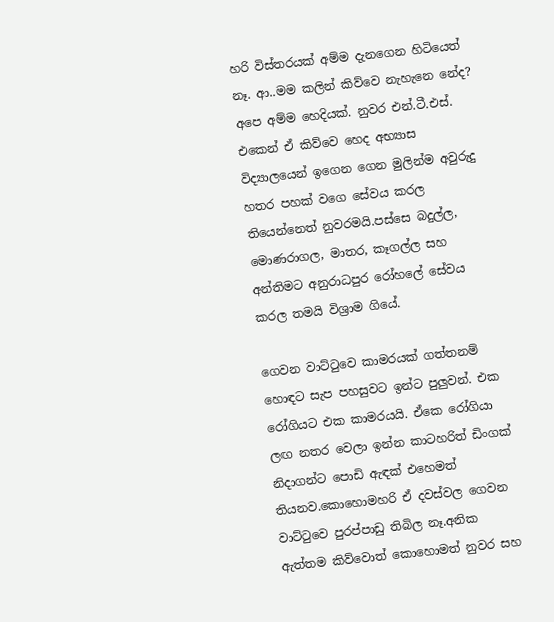හරි විස්තරයක් අම්ම දැනගෙන හිටියෙත් නෑ. ආ..මම කලින් කිව්වෙ නැහැනෙ නේද? අපෙ අම්ම හෙදියක්. නුවර එන්.ටී.එස්. එකෙන් ඒ කිව්වෙ හෙද අභ්‍යාස විද්‍යාලයෙන් ඉගෙන ගෙන මුලින්ම අවුරුදු හතර පහක් වගෙ සේවය කරල තියෙන්නෙත් නුවරමයි.පස්සෙ බදුල්ල, මොණරාගල, මාතර, කෑගල්ල සහ අන්තිමට අනුරාධපුර රෝහලේ සේවය කරල තමයි විශ්‍රාම ගියේ.

ගෙවන වාට්ටුවෙ කාමරයක් ගත්තනම් හොඳට සැප පහසුවට ඉන්ට පුලුවන්. එක රෝගියට එක කාමරයයි. ඒකෙ රෝගියා ලඟ නතර වෙලා ඉන්න කාටහරිත් ඩිංගක් නිදාගන්ට පොඩි ඇඳක් එහෙමත් තියනව.කොහොමහරි ඒ දවස්වල ගෙවන වාට්ටුවෙ පුරප්පාඩු තිබිල නෑ.අනික ඇත්තම කිව්වොත් කොහොමත් නුවර සහ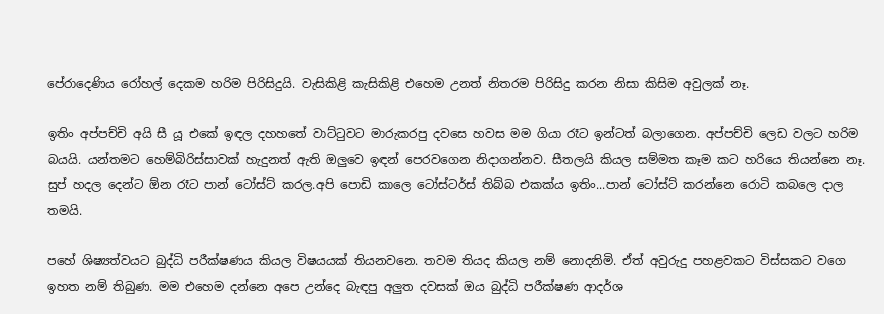පේරාදෙණිය රෝහල් දෙකම හරිම පිරිසිදුයි. වැසිකිළි කැසිකිළි එහෙම උනත් නිතරම පිරිසිදු කරන නිසා කිසිම අවුලක් නෑ.

ඉතිං අප්පච්චි අයි සී යූ එකේ ඉඳල දහහතේ වාට්ටුවට මාරුකරපු දවසෙ හවස මම ගියා රෑට ඉන්ටත් බලාගෙන. අප්පච්චි ලෙඩ වලට හරිම බයයි. යන්තමට හෙම්බිරිස්සාවක් හැදුනත් ඇති ඔලුවෙ ඉඳන් පෙරවගෙන නිදාගන්නව. සීතලයි කියල සම්මත කෑම කට හරියෙ තියන්නෙ නෑ. සුප් හදල දෙන්ට ඕන රෑට පාන් ටෝස්ට් කරල.අපි පොඩි කාලෙ ටෝස්ටර්ස් තිබ්බ එකක්ය ඉතිං...පාන් ටෝස්ට් කරන්නෙ රොටි කබලෙ දාල තමයි.

පහේ ශිෂ්‍යත්වයට බුද්ධි පරීක්ෂණය කියල විෂයයක් තියනවනෙ. තවම තියද කියල නම් නොදනිමි. ඒත් අවුරුදු පහළවකට විස්සකට වගෙ ඉහත නම් තිබුණ. මම එහෙම දන්නෙ අපෙ උන්දෙ බැඳපු අලුත දවසක් ඔය බුද්ධි පරීක්ෂණ ආදර්ශ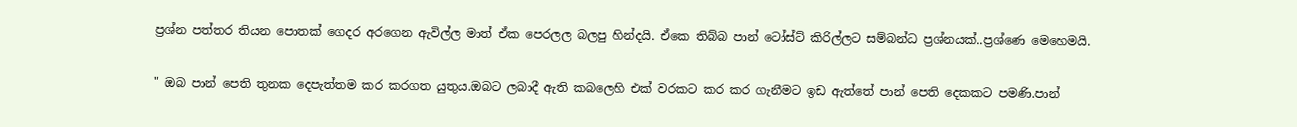ප්‍රශ්න පත්තර තියන පොතක් ගෙදර අරගෙන ඇවිල්ල මාත් ඒක පෙරලල බලපු හින්දයි. ඒකෙ තිබ්බ පාන් ටෝස්ට් කිරිල්ලට සම්බන්ධ ප්‍රශ්නයක්..ප්‍රශ්ණෙ මෙහෙමයි.

" ඔබ පාන් පෙති තුනක දෙපැත්තම කර කරගත යුතුය.ඔබට ලබාදී ඇති කබලෙහි එක් වරකට කර කර ගැනීමට ඉඩ ඇත්තේ පාන් පෙති දෙකකට පමණි.පාන්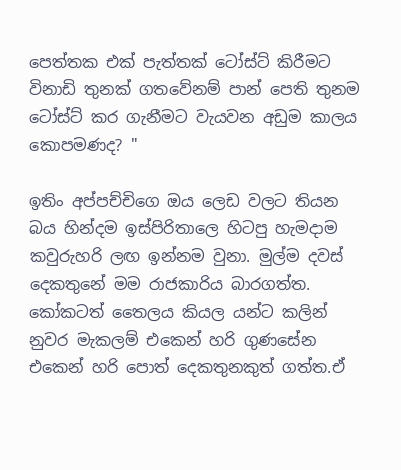පෙත්තක එක් පැත්තක් ටෝස්ට් කිරීමට විනාඩි තුනක් ගතවේනම් පාන් පෙති තුනම ටෝස්ට් කර ගැනීමට වැයවන අඩුම කාලය කොපමණද? "

ඉතිං අප්පච්චිගෙ ඔය ලෙඩ වලට තියන බය හින්දම ඉස්පිරිතාලෙ හිටපු හැමදාම කවුරුහරි ලඟ ඉන්නම වුනා. මුල්ම දවස් දෙකතුනේ මම රාජකාරිය බාරගත්ත. කෝකටත් තෛලය කියල යන්ට කලින් නුවර මැකලම් එකෙන් හරි ගුණසේන එකෙන් හරි පොත් දෙකතුනකුත් ගත්ත.ඒ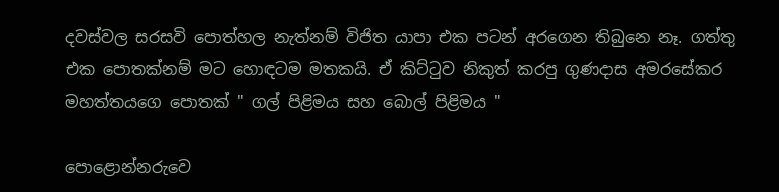දවස්වල සරසවි පොත්හල නැත්නම් විජිත යාපා එක පටන් අරගෙන තිබුනෙ නෑ. ගත්තු එක පොතක්නම් මට හොඳටම මතකයි. ඒ කිට්ටුව නිකුත් කරපු ගුණදාස අමරසේකර මහත්තයගෙ පොතක් " ගල් පිළිමය සහ බොල් පිළිමය "

පොළොන්නරුවෙ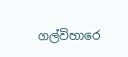ගල්විහාරෙ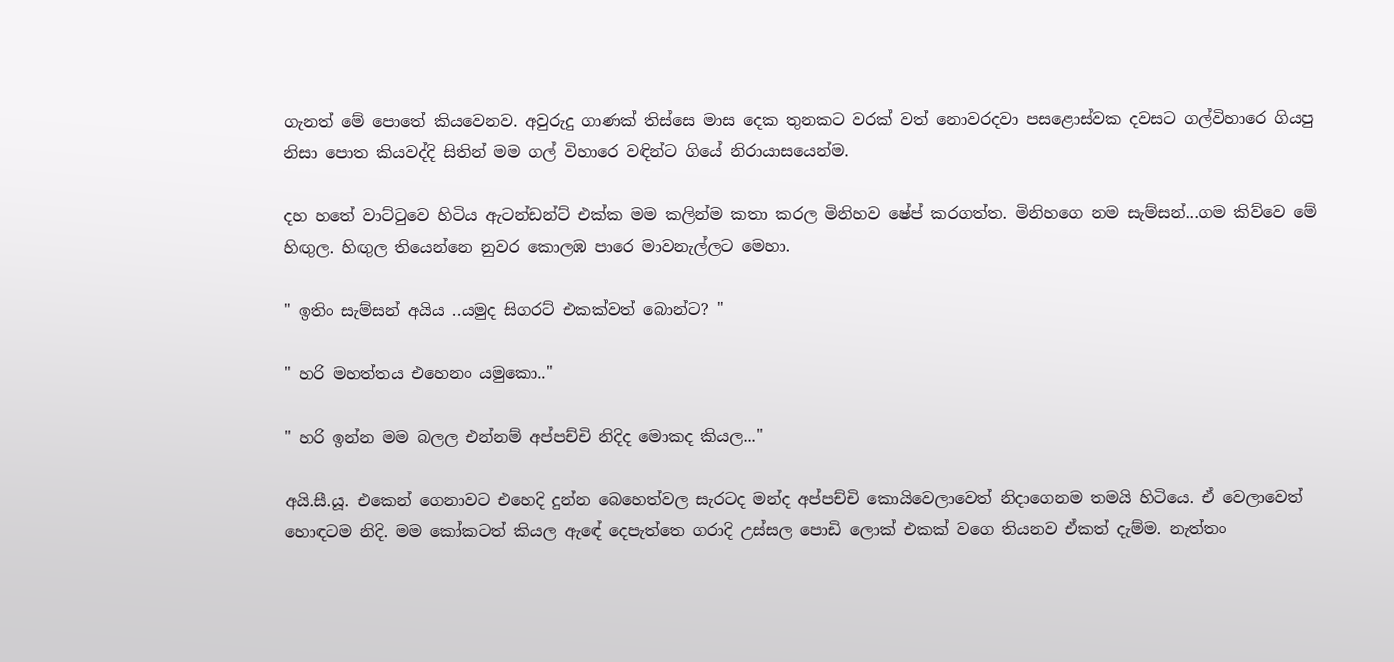ගැනත් මේ පොතේ කියවෙනව. අවුරුදු ගාණක් තිස්සෙ මාස දෙක තුනකට වරක් වත් නොවරදවා පසළොස්වක දවසට ගල්විහාරෙ ගියපු නිසා පොත කියවද්දි සිතින් මම ගල් විහාරෙ වඳින්ට ගියේ නිරායාසයෙන්ම.

දහ හතේ වාට්ටුවෙ හිටිය ඇටන්ඩන්ට් එක්ක මම කලින්ම කතා කරල මිනිහව ෂේප් කරගත්ත. මිනිහගෙ නම සැම්සන්...ගම කිව්වෙ මේ හිඟුල. හිඟුල තියෙන්නෙ නුවර කොලඹ පාරෙ මාවනැල්ලට මෙහා.

" ඉතිං සැම්සන් අයිය ..යමුද සිගරට් එකක්වත් බොන්ට? "

" හරි මහත්තය එහෙනං යමුකො.."

" හරි ඉන්න මම බලල එන්නම් අප්පච්චි නිදිද මොකද කියල..."

අයි.සී.යූ. එකෙන් ගෙනාවට එහෙදි දුන්න බෙහෙත්වල සැරටද මන්ද අප්පච්චි කොයිවෙලාවෙත් නිදාගෙනම තමයි හිටියෙ. ඒ වෙලාවෙත් හොඳටම නිදි. මම කෝකටත් කියල ඇඳේ දෙපැත්තෙ ගරාදි උස්සල පොඩි ලොක් එකක් වගෙ තියනව ඒකත් දැම්ම. නැත්තං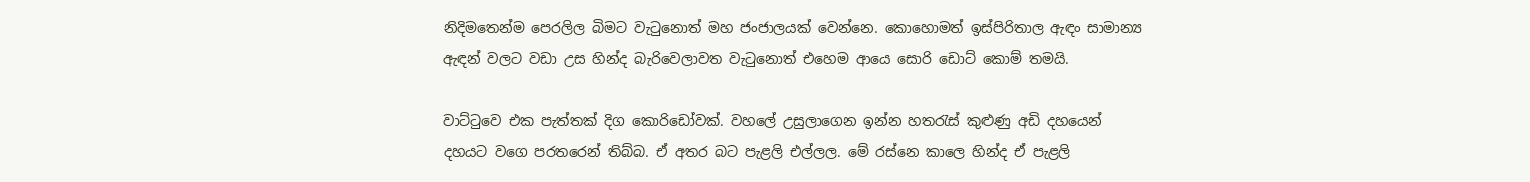නිදිමතෙන්ම පෙරලිල බිමට වැටුනොත් මහ ජංජාලයක් වෙන්නෙ. කොහොමත් ඉස්පිරිතාල ඇඳං සාමාන්‍ය ඇඳන් වලට වඩා උස හින්ද බැරිවෙලාවත වැටුනොත් එහෙම ආයෙ සොරි ඩොට් කොම් තමයි.

වාට්ටුවෙ එක පැත්තක් දිග කොරිඩෝවක්. වහලේ උසුලාගෙන ඉන්න හතරැස් කුළුණු අඩි දහයෙන් දහයට වගෙ පරතරෙන් තිබ්බ. ඒ අතර බට පැළලි එල්ලල. මේ රස්නෙ කාලෙ හින්ද ඒ පැළලි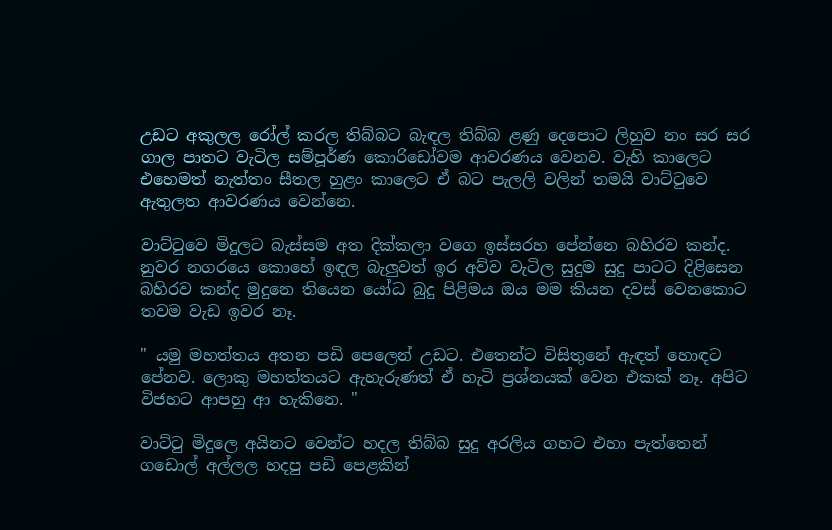උඩට අකුලල රෝල් කරල තිබ්බට බැඳල තිබ්බ ළණු දෙපොට ලිහුව නං සර සර ගාල පාතට වැටිල සම්පූර්ණ කොරිඩෝවම ආවරණය වෙනව. වැහි කාලෙට එහෙමත් නැත්තං සීතල හුළං කාලෙට ඒ බට පැලලි වලින් තමයි වාට්ටුවෙ ඇතුලත ආවරණය වෙන්නෙ.

වාට්ටුවෙ මිදුලට බැස්සම අත දික්කලා වගෙ ඉස්සරහ පේන්නෙ බහිරව කන්ද. නුවර නගරයෙ කොහේ ඉඳල බැලුවත් ඉර අව්ව වැටිල සුදුම සුදු පාටට දිළිසෙන බහිරව කන්ද මුදුනෙ තියෙන යෝධ බුදු පිළිමය ඔය මම කියන දවස් වෙනකොට තවම වැඩ ඉවර නෑ.

" යමු මහත්තය අතන පඩි පෙලෙන් උඩට. එතෙන්ට විසිතුනේ ඇඳත් හොඳට පේනව. ලොකු මහත්තයට ඇහැරුණත් ඒ හැටි ප්‍රශ්නයක් වෙන එකක් නෑ. අපිට විජහට ආපහු ආ හැකිනෙ. "

වාට්ටු මිදුලෙ අයිනට වෙන්ට හදල තිබ්බ සුදු අරලිය ගහට එහා පැත්තෙන් ගඩොල් අල්ලල හදපු පඩි පෙළකින්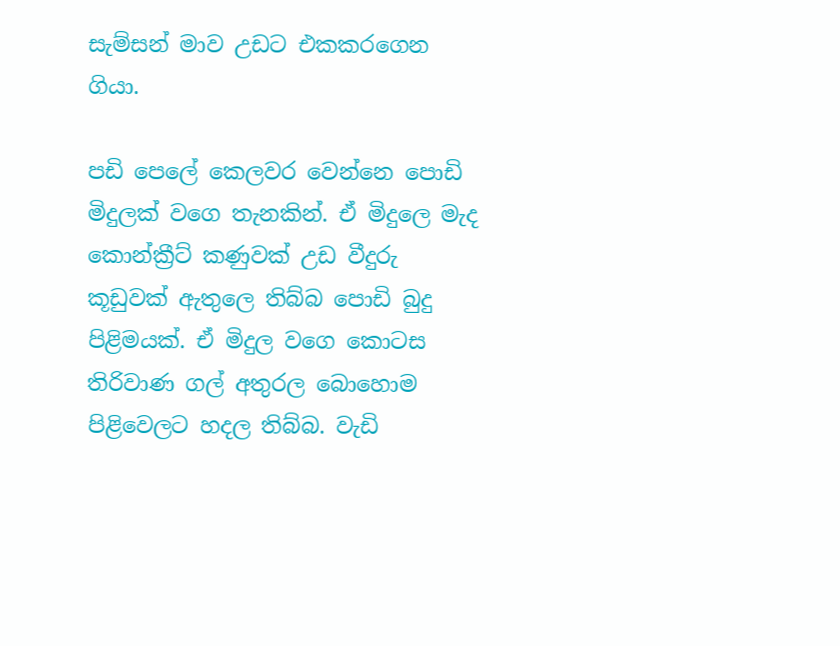සැම්සන් මාව උඩට එකකරගෙන ගියා.

පඩි පෙලේ කෙලවර වෙන්නෙ පොඩි මිදුලක් වගෙ තැනකින්. ඒ මිදුලෙ මැද කොන්ක්‍රීට් කණුවක් උඩ වීදුරු කූඩුවක් ඇතුලෙ තිබ්බ පොඩි බුදු පිළිමයක්. ඒ මිදුල වගෙ කොටස තිරිවාණ ගල් අතුරල බොහොම පිළිවෙලට හදල තිබ්බ. වැඩි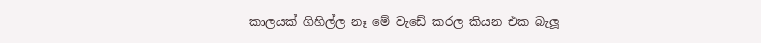කාලයක් ගිහිල්ල නෑ මේ වැඩේ කරල කියන එක බැලූ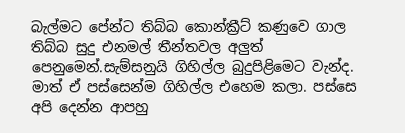බැල්මට පේන්ට තිබ්බ කොන්ක්‍රීට් කණුවෙ ගාල තිබ්බ සුදු එනමල් තීන්තවල අලුත් පෙනුමෙන්.සැම්සනුයි ගිහිල්ල බුදුපිළිමෙට වැන්ද. මාත් ඒ පස්සෙන්ම ගිහිල්ල එහෙම කලා. පස්සෙ අපි දෙන්න ආපහු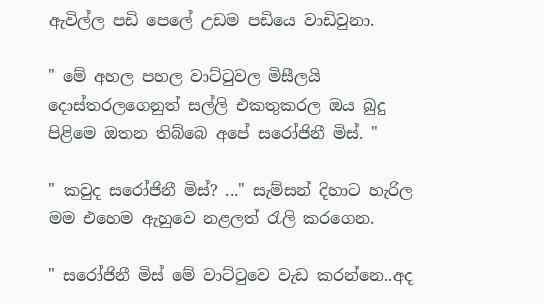ඇවිල්ල පඩි පෙලේ උඩම පඩියෙ වාඩිවුනා.

" මේ අහල පහල වාට්ටුවල මිසීලයි දොස්තරලගෙනුත් සල්ලි එකතුකරල ඔය බුදු පිළිමෙ ඔතන තිබ්බෙ අපේ සරෝජිනී මිස්. "

" කවුද සරෝජිනී මිස්? ..." සැම්සන් දිහාට හැරිල මම එහෙම ඇහුවෙ නළලත් රැලි කරගෙන.

" සරෝජිනී මිස් මේ වාට්ටුවෙ වැඩ කරන්නෙ..අද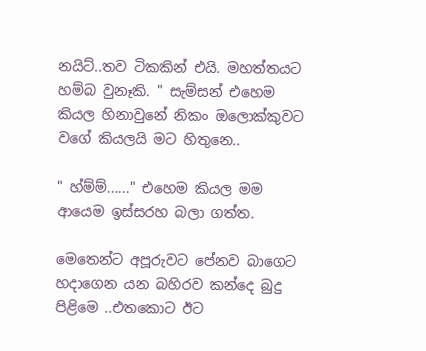නයිට්..තව ටිකකින් එයි. මහත්තයට හම්බ වුනෑකි. " සැම්සන් එහෙම කියල හිනාවුනේ නිකං ඔලොක්කුවට වගේ කියලයි මට හිතුනෙ..

" හ්ම්ම්......" එහෙම කියල මම ආයෙම ඉස්සරහ බලා ගත්ත.

මෙතෙන්ට අපූරුවට පේනව බාගෙට හදාගෙන යන බහිරව කන්දෙ බුදු පිළිමෙ ..එතකොට ඊට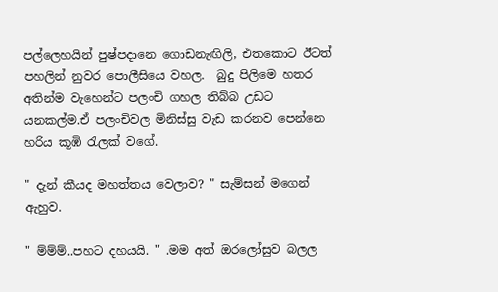පල්ලෙහයින් පුෂ්පදානෙ ගොඩනැඟිලි, එතකොට ඊටත් පහලින් නුවර පොලීසියෙ වහල.  බුදු පිලිමෙ හතර අතින්ම වැහෙන්ට පලංචි ගහල තිබ්බ උඩට යනකල්ම.ඒ පලංචිවල මිනිස්සු වැඩ කරනව පෙන්නෙ හරිය කූඹි රැලක් වගේ.

" දැන් කීයද මහත්තය වෙලාව? " සැම්සන් මගෙන් ඇහුව.

" ම්ම්ම්..පහට දහයයි. " .මම අත් ඔරලෝසුව බලල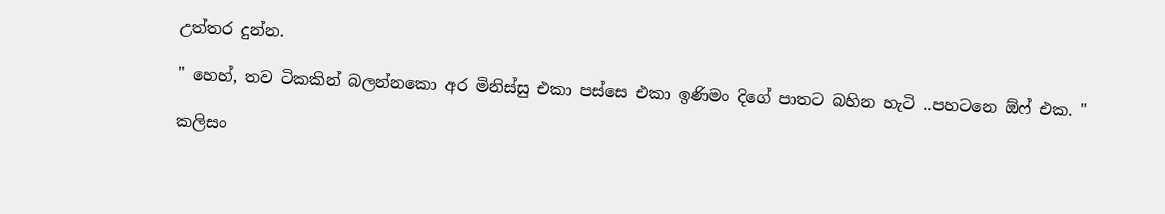උත්තර දුන්න.

" හෙහ්, තව ටිකකින් බලන්නකො අර මිනිස්සු එකා පස්සෙ එකා ඉණිමං දිගේ පාතට බහින හැටි ..පහටනෙ ඕෆ් එක. "

කලිසං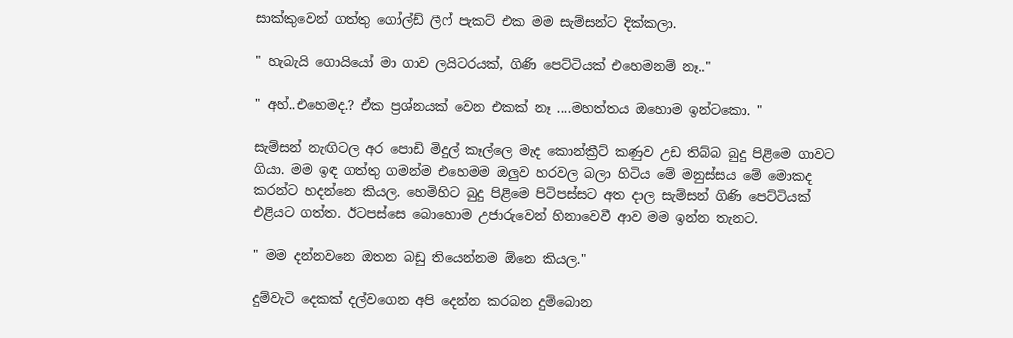සාක්කුවෙන් ගත්තු ගෝල්ඩ් ලීෆ් පැකට් එක මම සැම්සන්ට දික්කලා.

" හැබැයි ගොයියෝ මා ගාව ලයිටරයක්, ගිණි පෙට්ටියක් එහෙමනම් නෑ.."

" අහ්..එහෙමද.? ඒක ප්‍රශ්නයක් වෙන එකක් නෑ ....මහත්තය ඔහොම ඉන්ටකො. "

සැම්සන් නැඟිටල අර පොඩි මිදුල් කෑල්ලෙ මැද කොන්ක්‍රීට් කණුව උඩ තිබ්බ බුදු පිළිමෙ ගාවට ගියා. මම ඉඳ ගත්තු ගමන්ම එහෙමම ඔලුව හරවල බලා හිටිය මේ මනුස්සය මේ මොකද කරන්ට හදන්නෙ කියල. හෙමිහිට බුදු පිළිමෙ පිටිපස්සට අත දාල සැම්සන් ගිණි පෙට්ටියක් එළියට ගත්ත. ඊටපස්සෙ බොහොම උජාරුවෙන් හිනාවෙවී ආව මම ඉන්න තැනට.

" මම දන්නවනෙ ඔතන බඩු තියෙන්නම ඕනෙ කියල."

දුම්වැටි දෙකක් දල්වගෙන අපි දෙන්න කරබන දුම්බොන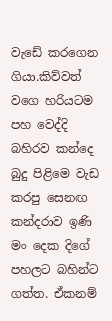වැඩේ කරගෙන ගියා.කිව්වත් වගෙ හරියටම පහ වෙද්දි බහිරව කන්දෙ බුදු පිළිමෙ වැඩ කරපු සෙනඟ කන්දරාව ඉණි මං දෙක දිගේ පහලට බහින්ට ගත්ත. ඒකනම්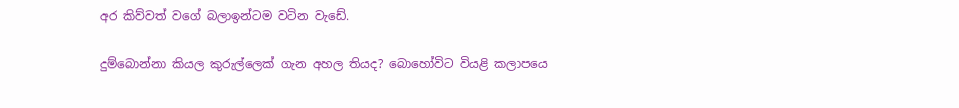අර කිව්වත් වගේ බලාඉන්ටම වටින වැඩේ.

දුම්බොන්නා කියල කුරුල්ලෙක් ගැන අහල තියද? බොහෝවිට වියළි කලාපයෙ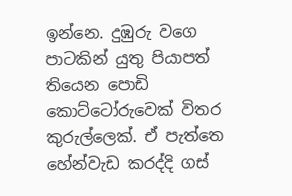ඉන්නෙ. දුඹුරු වගෙ පාටකින් යුතු පියාපත් තියෙන පොඩි කොට්ටෝරුවෙක් විතර කුරුල්ලෙක්. ඒ පැත්තෙ හේන්වැඩ කරද්දි ගස්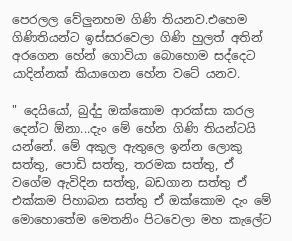පෙරලල වේලුනහම ගිණි තියනව.එහෙම ගිණිතියන්ට ඉස්සරවෙලා ගිණි හුලත් අතින් අරගෙන හේන් ගොවියා බොහොම සද්දෙට යාදින්නක් කියාගෙන හේන වටේ යනව.

" දෙයියෝ, බුද්දු ඔක්කොම ආරක්සා කරල දෙන්ට ඕනා...දැං මේ හේන ගිණි තියන්ටයි යන්නේ. මේ අකුල ඇතුලෙ ඉන්න ලොකු සත්තු, පොඩි සත්තු, තරමක සත්තු, ඒ වගේම ඇවිදින සත්තු, බඩගාන සත්තු ඒ එක්කම පිහාබන සත්තු ඒ ඔක්කොම දැං මේ මොහොතේම මෙතනිං පිටවෙලා මහ කැලේට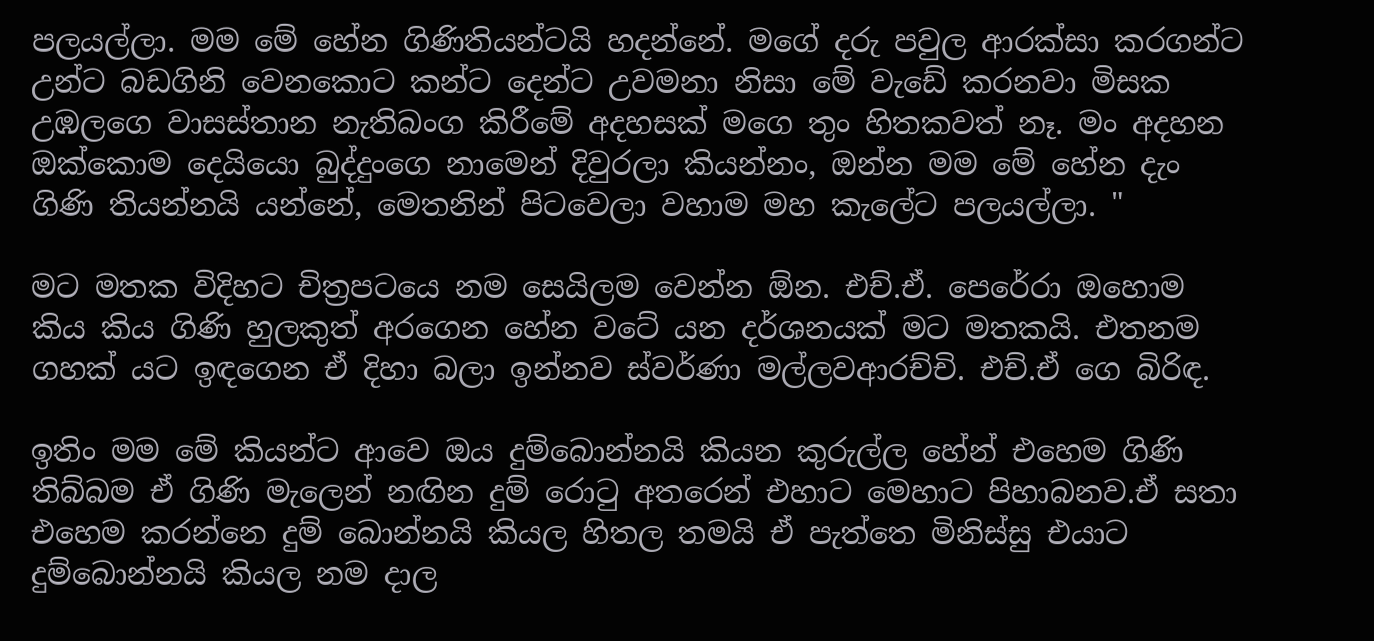පලයල්ලා. මම මේ හේන ගිණිතියන්ටයි හදන්නේ. මගේ දරු පවුල ආරක්සා කරගන්ට උන්ට බඩගිනි වෙනකොට කන්ට දෙන්ට උවමනා නිසා මේ වැඩේ කරනවා මිසක උඹලගෙ වාසස්තාන නැතිබංග කිරීමේ අදහසක් මගෙ තුං හිතකවත් නෑ. මං අදහන ඔක්කොම දෙයියො බුද්දුංගෙ නාමෙන් දිවුරලා කියන්නං, ඔන්න මම මේ හේන දැං ගිණි තියන්නයි යන්නේ, මෙතනින් පිටවෙලා වහාම මහ කැලේට පලයල්ලා. "

මට මතක විදිහට චිත්‍රපටයෙ නම සෙයිලම වෙන්න ඕන. එච්.ඒ. පෙරේරා ඔහොම කිය කිය ගිණි හුලකුත් අරගෙන හේන වටේ යන දර්ශනයක් මට මතකයි. එතනම ගහක් යට ඉඳගෙන ඒ දිහා බලා ඉන්නව ස්වර්ණා මල්ලවආරච්චි. එච්.ඒ ගෙ බිරිඳ.

ඉතිං මම මේ කියන්ට ආවෙ ඔය දුම්බොන්නයි කියන කුරුල්ල හේන් එහෙම ගිණි තිබ්බම ඒ ගිණි මැලෙන් නඟින දුම් රොටු අතරෙන් එහාට මෙහාට පිහාබනව.ඒ සතා එහෙම කරන්නෙ දුම් බොන්නයි කියල හිතල තමයි ඒ පැත්තෙ මිනිස්සු එයාට දුම්බොන්නයි කියල නම දාල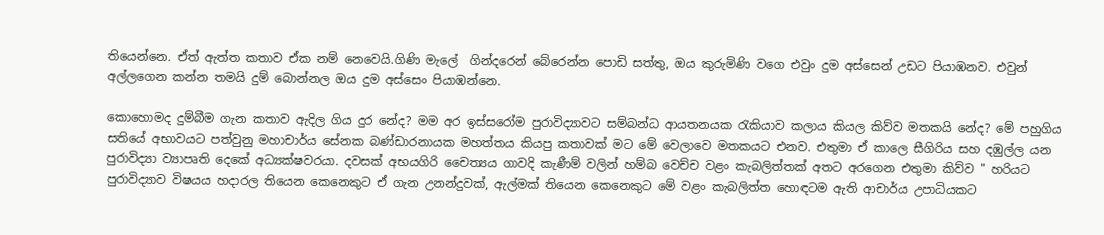තියෙන්නෙ. ඒත් ඇත්ත කතාව ඒක නම් නෙවෙයි.ගිණි මැලේ  ගින්දරෙන් බේරෙන්න පොඩි සත්තු, ඔය කුරුමිණි වගෙ එවුං දුම අස්සෙන් උඩට පියාඹනව. එවුන් අල්ලගෙන කන්න තමයි දුම් බොන්නල ඔය දුම අස්සෙං පියාඹන්නෙ.

කොහොමද දුම්බීම ගැන කතාව ඇදිල ගිය දුර නේද? මම අර ඉස්සරෝම පුරාවිද්‍යාවට සම්බන්ධ ආයතනයක රැකියාව කලාය කියල කිව්ව මතකයි නේද? මේ පහුගිය සතියේ අභාවයට පත්වුනු මහාචාර්ය සේනක බණ්ඩාරනායක මහත්තය කියපු කතාවක් මට මේ වෙලාවෙ මතකයට එනව. එතුමා ඒ කාලෙ සීගිරිය සහ දඹුල්ල යන පුරාවිද්‍යා ව්‍යාපෘති දෙකේ අධ්‍යක්ෂවරයා. දවසක් අභයගිරි චෛත්‍යය ගාවදි කැණීම් වලින් හම්බ වෙච්ච වළං කැබලිත්තක් අතට අරගෙන එතුමා කිව්ව " හරියට පුරාවිද්‍යාව විෂයය හදාරල තියෙන කෙනෙකුට ඒ ගැන උනන්දුවක්, ඇල්මක් තියෙන කෙනෙකුට මේ වළං කැබලිත්ත හොඳටම ඇති ආචාර්ය උපාධියකට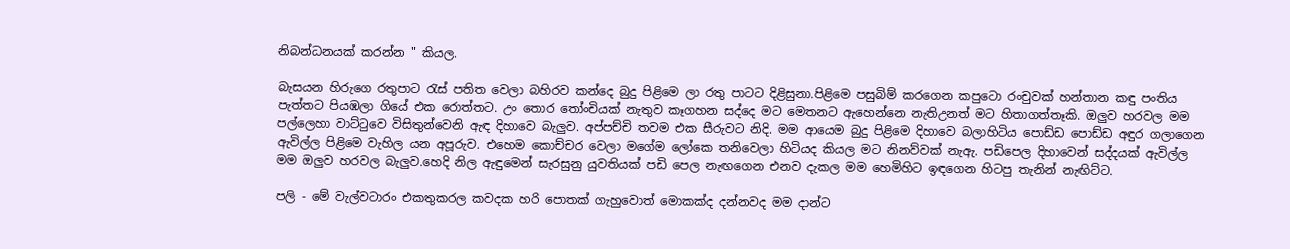නිබන්ධනයක් කරන්න " කියල.

බැසයන හිරුගෙ රතුපාට රැස් පතිත වෙලා බහිරව කන්දෙ බුදු පිළිමෙ ලා රතු පාටට දිළිසුනා.පිළිමෙ පසුබිම් කරගෙන කපුටො රංචුවක් හන්තාන කඳු පංතිය පැත්තට පියඹලා ගියේ එක රොත්තට. උං තොර තෝංචියක් නැතුව කෑගහන සද්දෙ මට මෙතනට ඇහෙන්නෙ නැතිඋනත් මට හිතාගත්තෑකි. ඔලුව හරවල මම පල්ලෙහා වාට්ටුවෙ විසිතුන්වෙනි ඇඳ දිහාවෙ බැලුව. අප්පච්චි තවම එක සීරුවට නිදි. මම ආයෙම බුදු පිළිමෙ දිහාවෙ බලාහිටිය පොඩ්ඩ පොඩ්ඩ අඳුර ගලාගෙන ඇවිල්ල පිළිමෙ වැහිල යන අපූරුව. එහෙම කොච්චර වෙලා මගේම ලෝකෙ තනිවෙලා හිටියද කියල මට නිනව්වක් නැඇ. පඩිපෙල දිහාවෙන් සද්දයක් ඇවිල්ල මම ඔලුව හරවල බැලුව.හෙදි නිල ඇඳුමෙන් සැරසුනු යුවතියක් පඩි පෙල නැඟගෙන එනව දැකල මම හෙමිහිට ඉඳගෙන හිටපු තැනින් නැඟිට්ට.

පලි - මේ වැල්වටාරං එකතුකරල කවදක හරි පොතක් ගැහුවොත් මොකක්ද දන්නවද මම දාන්ට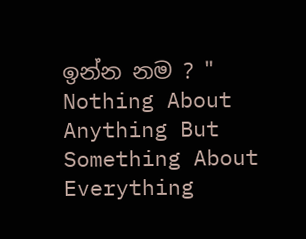ඉන්න නම ? " Nothing About Anything But Something About Everything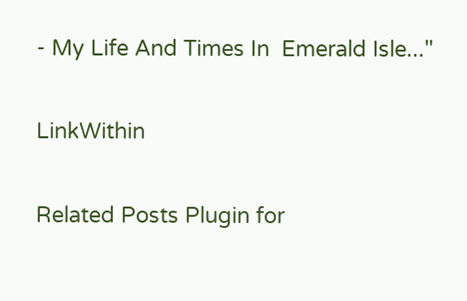- My Life And Times In  Emerald Isle..."

LinkWithin

Related Posts Plugin for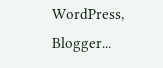WordPress, Blogger...